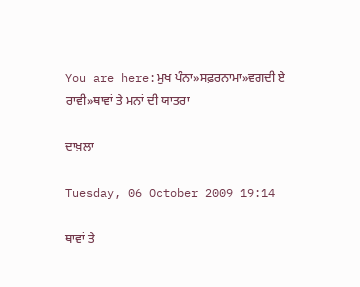You are here:ਮੁਖ ਪੰਨਾ»ਸਫ਼ਰਨਾਮਾ»ਵਗਦੀ ਏ ਰਾਵੀ»ਥਾਵਾਂ ਤੇ ਮਨਾਂ ਦੀ ਯਾਤਰਾ

ਦਾਖ਼ਲਾ

Tuesday, 06 October 2009 19:14

ਥਾਵਾਂ ਤੇ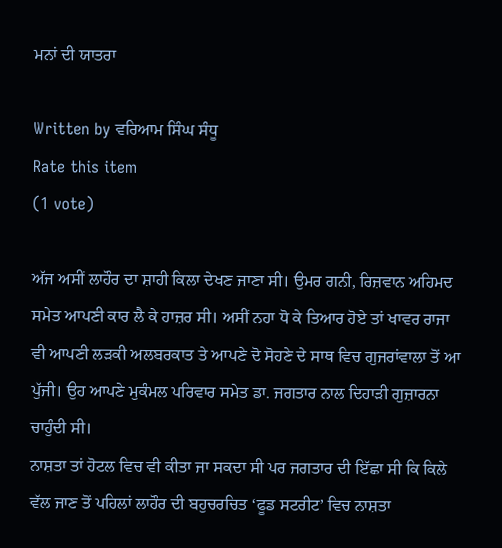ਮਨਾਂ ਦੀ ਯਾਤਰਾ

Written by ਵਰਿਆਮ ਸਿੰਘ ਸੰਧੂ
Rate this item
(1 vote)

ਅੱਜ ਅਸੀਂ ਲਾਹੌਰ ਦਾ ਸ਼ਾਹੀ ਕਿਲਾ ਦੇਖਣ ਜਾਣਾ ਸੀ। ਉਮਰ ਗਨੀ, ਰਿਜ਼ਵਾਨ ਅਹਿਮਦ ਸਮੇਤ ਆਪਣੀ ਕਾਰ ਲੈ ਕੇ ਹਾਜ਼ਰ ਸੀ। ਅਸੀਂ ਨਹਾ ਧੋ ਕੇ ਤਿਆਰ ਹੋਏ ਤਾਂ ਖਾਵਰ ਰਾਜਾ ਵੀ ਆਪਣੀ ਲੜਕੀ ਅਲਬਰਕਾਤ ਤੇ ਆਪਣੇ ਦੋ ਸੋਹਣੇ ਦੇ ਸਾਥ ਵਿਚ ਗੁਜਰਾਂਵਾਲਾ ਤੋਂ ਆ ਪੁੱਜੀ। ਉਹ ਆਪਣੇ ਮੁਕੰਮਲ ਪਰਿਵਾਰ ਸਮੇਤ ਡਾ. ਜਗਤਾਰ ਨਾਲ ਦਿਹਾੜੀ ਗੁਜ਼ਾਰਨਾ ਚਾਹੁੰਦੀ ਸੀ।
ਨਾਸ਼ਤਾ ਤਾਂ ਹੋਟਲ ਵਿਚ ਵੀ ਕੀਤਾ ਜਾ ਸਕਦਾ ਸੀ ਪਰ ਜਗਤਾਰ ਦੀ ਇੱਛਾ ਸੀ ਕਿ ਕਿਲੇ ਵੱਲ ਜਾਣ ਤੋਂ ਪਹਿਲਾਂ ਲਾਹੌਰ ਦੀ ਬਹੁਚਰਚਿਤ ‘ਫੂਡ ਸਟਰੀਟ’ ਵਿਚ ਨਾਸ਼ਤਾ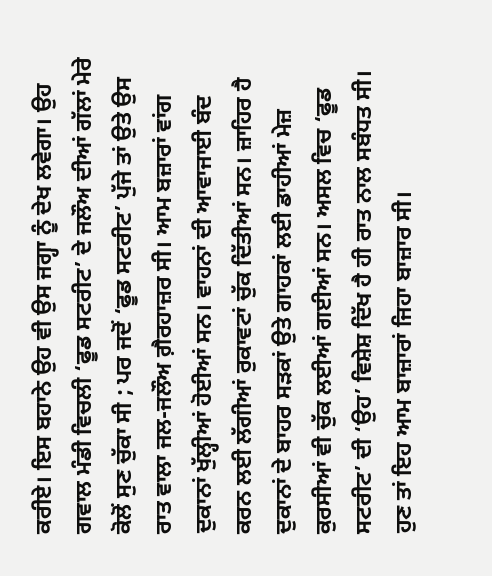ਕਰੀਏ। ਇਸ ਬਹਾਨੇ ਉਹ ਵੀ ਉਸ ਜਗ੍ਹਾ ਨੂੰ ਦੇਖ ਲਵੇਗਾ। ਉਹ ਗਵਾਲ ਮੰਡੀ ਵਿਚਲੀ ‘ਫੂਡ ਸਟਰੀਟ’ ਦੇ ਜਲੌਅ ਦੀਆਂ ਗੱਲਾਂ ਮੇਰੇ ਕੋਲੋਂ ਸੁਣ ਚੁੱਕਾ ਸੀ ; ਪਰ ਜਦੋਂ ‘ਫੂਡ ਸਟਰੀਟ’ ਪੁੱਜੇ ਤਾਂ ਉਤੇ ਉਸ ਰਾਤ ਵਾਲਾ ਜਲ-ਜਲੌਅ ਗ਼ੈਰਹਾਜ਼ਰ ਸੀ। ਆਮ ਬਜ਼ਾਰਾਂ ਵਾਂਗ ਦੁਕਾਨਾਂ ਖੁੱਲ੍ਹੀਆਂ ਹੋਈਆਂ ਸਨ। ਵਾਹਨਾਂ ਦੀ ਆਵਾਜਾਈ ਬੰਦ ਕਰਨ ਲਈ ਲੱਗੀਆਂ ਰੁਕਾਵਟਾਂ ਚੁੱਕ ਦਿੱਤੀਆਂ ਸਨ। ਜ਼ਾਹਿਰ ਹੈ ਦੁਕਾਨਾਂ ਦੇ ਬਾਹਰ ਸੜਕਾਂ ਉਤੇ ਗਾਹਕਾਂ ਲਈ ਡਾਹੀਆਂ ਮੇਜ਼ ਕੁਰਸੀਆਂ ਵੀ ਚੁੱਕ ਲਈਆਂ ਗਈਆਂ ਸਨ। ਅਸਲ ਵਿਚ ‘ਫੂਡ ਸਟਰੀਟ’ ਦੀ ‘ਉਹ’ ਵਿਸ਼ੇਸ਼ ਦਿੱਖ ਹੈ ਹੀ ਰਾਤ ਨਾਲ ਸਬੰਧਤ ਸੀ। ਹੁਣ ਤਾਂ ਇਹ ਆਮ ਬਾਜ਼ਾਰਾਂ ਜਿਹਾ ਬਾਜ਼ਾਰ ਸੀ।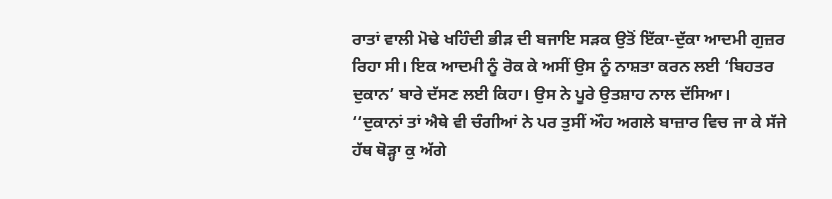ਰਾਤਾਂ ਵਾਲੀ ਮੋਢੇ ਖਹਿੰਦੀ ਭੀੜ ਦੀ ਬਜਾਇ ਸੜਕ ਉਤੋਂ ਇੱਕਾ-ਦੁੱਕਾ ਆਦਮੀ ਗੁਜ਼ਰ ਰਿਹਾ ਸੀ। ਇਕ ਆਦਮੀ ਨੂੰ ਰੋਕ ਕੇ ਅਸੀਂ ਉਸ ਨੂੰ ਨਾਸ਼ਤਾ ਕਰਨ ਲਈ ‘ਬਿਹਤਰ ਦੁਕਾਨ’ ਬਾਰੇ ਦੱਸਣ ਲਈ ਕਿਹਾ। ਉਸ ਨੇ ਪੂਰੇ ਉਤਸ਼ਾਹ ਨਾਲ ਦੱਸਿਆ।
‘‘ਦੁਕਾਨਾਂ ਤਾਂ ਐਥੇ ਵੀ ਚੰਗੀਆਂ ਨੇ ਪਰ ਤੁਸੀਂ ਔਹ ਅਗਲੇ ਬਾਜ਼ਾਰ ਵਿਚ ਜਾ ਕੇ ਸੱਜੇ ਹੱਥ ਥੋੜ੍ਹਾ ਕੁ ਅੱਗੇ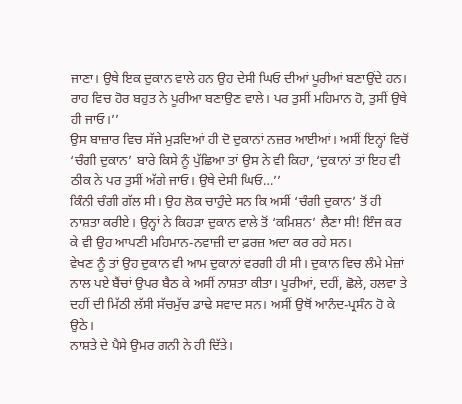ਜਾਣਾ। ਉਥੇ ਇਕ ਦੁਕਾਨ ਵਾਲੇ ਹਨ ਉਹ ਦੇਸੀ ਘਿਓ ਦੀਆਂ ਪੂਰੀਆਂ ਬਣਾਉਂਦੇ ਹਨ। ਰਾਹ ਵਿਚ ਹੋਰ ਬਹੁਤ ਨੇ ਪੂਰੀਆ ਬਣਾਉਣ ਵਾਲੇ। ਪਰ ਤੁਸੀਂ ਮਹਿਮਾਨ ਹੋ, ਤੁਸੀਂ ਉਥੇ ਹੀ ਜਾਓ।’’
ਉਸ ਬਾਜ਼ਾਰ ਵਿਚ ਸੱਜੇ ਮੁੜਦਿਆਂ ਹੀ ਦੋ ਦੁਕਾਨਾਂ ਨਜ਼ਰ ਆਈਆਂ। ਅਸੀਂ ਇਨ੍ਹਾਂ ਵਿਚੋਂ ‘ਚੰਗੀ ਦੁਕਾਨ’ ਬਾਰੇ ਕਿਸੇ ਨੂੰ ਪੁੱਛਿਆ ਤਾਂ ਉਸ ਨੇ ਵੀ ਕਿਹਾ, ‘ਦੁਕਾਨਾਂ ਤਾਂ ਇਹ ਵੀ ਠੀਕ ਨੇ ਪਰ ਤੁਸੀਂ ਅੱਗੇ ਜਾਓ। ਉਥੇ ਦੇਸੀ ਘਿਓ…’’
ਕਿੰਨੀ ਚੰਗੀ ਗੱਲ ਸੀ। ਉਹ ਲੋਕ ਚਾਹੁੰਦੇ ਸਨ ਕਿ ਅਸੀਂ ‘ਚੰਗੀ ਦੁਕਾਨ’ ਤੋਂ ਹੀ ਨਾਸ਼ਤਾ ਕਰੀਏ। ਉਨ੍ਹਾਂ ਨੇ ਕਿਹੜਾ ਦੁਕਾਨ ਵਾਲੇ ਤੋਂ ‘ਕਮਿਸ਼ਨ’ ਲੈਣਾ ਸੀ! ਇੰਜ ਕਰ ਕੇ ਵੀ ਉਹ ਆਪਣੀ ਮਹਿਮਾਨ-ਨਵਾਜ਼ੀ ਦਾ ਫ਼ਰਜ਼ ਅਦਾ ਕਰ ਰਹੇ ਸਨ।
ਵੇਖਣ ਨੂੰ ਤਾਂ ਉਹ ਦੁਕਾਨ ਵੀ ਆਮ ਦੁਕਾਨਾਂ ਵਰਗੀ ਹੀ ਸੀ। ਦੁਕਾਨ ਵਿਚ ਲੰਮੇ ਮੇਜ਼ਾਂ ਨਾਲ ਪਏ ਬੈਂਚਾਂ ਉਪਰ ਬੈਠ ਕੇ ਅਸੀਂ ਨਾਸ਼ਤਾ ਕੀਤਾ। ਪੂਰੀਆਂ, ਦਹੀਂ, ਛੋਲੇ, ਹਲਵਾ ਤੇ ਦਹੀਂ ਦੀ ਮਿੱਠੀ ਲੱਸੀ ਸੱਚਮੁੱਚ ਡਾਢੇ ਸਵਾਦ ਸਨ। ਅਸੀਂ ਉਥੋਂ ਆਨੰਦ-ਪ੍ਰਸੰਨ ਹੋ ਕੇ ਉਠੇ।
ਨਾਸ਼ਤੇ ਦੇ ਪੈਸੇ ਉਮਰ ਗਨੀ ਨੇ ਹੀ ਦਿੱਤੇ।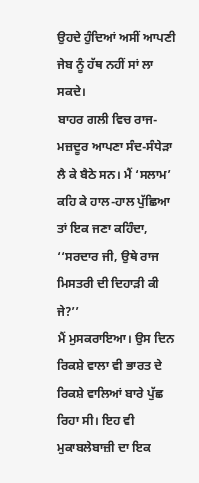ਉਹਦੇ ਹੁੰਦਿਆਂ ਅਸੀਂ ਆਪਣੀ ਜੇਬ ਨੂੰ ਹੱਥ ਨਹੀਂ ਸਾਂ ਲਾ ਸਕਦੇ।
ਬਾਹਰ ਗਲੀ ਵਿਚ ਰਾਜ-ਮਜ਼ਦੂਰ ਆਪਣਾ ਸੰਦ-ਸੰਧੇੜਾ ਲੈ ਕੇ ਬੈਠੇ ਸਨ। ਮੈਂ ‘ਸਲਾਮ’ ਕਹਿ ਕੇ ਹਾਲ-ਹਾਲ ਪੁੱਛਿਆ ਤਾਂ ਇਕ ਜਣਾ ਕਹਿੰਦਾ, ‘‘ਸਰਦਾਰ ਜੀ, ਉਥੇ ਰਾਜ ਮਿਸਤਰੀ ਦੀ ਦਿਹਾੜੀ ਕੀ ਜੇ?’’
ਮੈਂ ਮੁਸਕਰਾਇਆ। ਉਸ ਦਿਨ ਰਿਕਸ਼ੇ ਵਾਲਾ ਵੀ ਭਾਰਤ ਦੇ ਰਿਕਸ਼ੇ ਵਾਲਿਆਂ ਬਾਰੇ ਪੁੱਛ ਰਿਹਾ ਸੀ। ਇਹ ਵੀ ਮੁਕਾਬਲੇਬਾਜ਼ੀ ਦਾ ਇਕ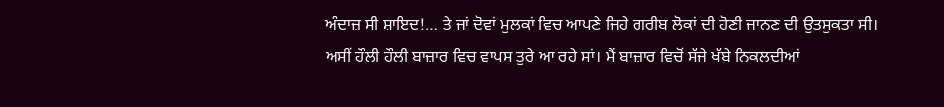ਅੰਦਾਜ਼ ਸੀ ਸ਼ਾਇਦ!… ਤੇ ਜਾਂ ਦੋਵਾਂ ਮੁਲਕਾਂ ਵਿਚ ਆਪਣੇ ਜਿਹੇ ਗਰੀਬ ਲੋਕਾਂ ਦੀ ਹੋਣੀ ਜਾਨਣ ਦੀ ਉਤਸੁਕਤਾ ਸੀ।
ਅਸੀਂ ਹੌਲੀ ਹੌਲੀ ਬਾਜ਼ਾਰ ਵਿਚ ਵਾਪਸ ਤੁਰੇ ਆ ਰਹੇ ਸਾਂ। ਮੈਂ ਬਾਜ਼ਾਰ ਵਿਚੋਂ ਸੱਜੇ ਖੱਬੇ ਨਿਕਲਦੀਆਂ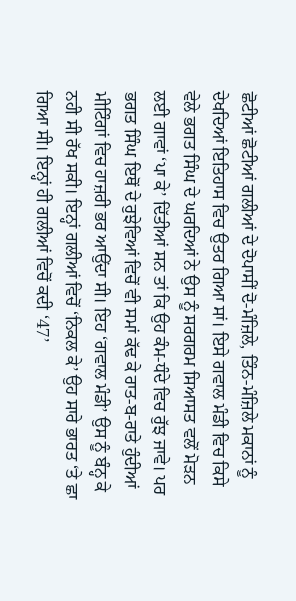ਛੋਟੀਆਂ ਛੋਟੀਆਂ ਗਲੀਆਂ ਦੇ ਦੋਪਾਸੀਂ ਦੋ-ਮੰਜ਼ਿਲੇ, ਤਿੰਨ-ਮੰਜ਼ਿਲੇ ਮਕਾਨਾਂ ਨੂੰ ਦੇਖਦਿਆਂ ਇਤਿਹਾਸ ਵਿਚ ਉਤਰ ਗਿਆ ਸਾਂ। ਇਸੇ ਗਵਾਲ ਮੰਡੀ ਵਿਚ ਕਿਸੇ ਵੇਲੇ ਭਗਤ ਸਿੰਘ ਦੇ ਘਰਦਿਆਂ ਨੇ ਉਸ ਨੂੰ ਸਰਗਰਮ ਸਿਆਸਤ ਵਲੋਂ ਮੋੜਨ ਲਈ ਗਾਵਾਂ ‘ਪਾ ਕੇ’ ਦਿੱਤੀਆਂ ਸਨ ਤਾਂ ਕਿ ਉਹ ਕੰਮ-ਧੰਦੇ ਵਿਚ ਰੁੱਝ ਜਾਵੇ। ਪਰ ਭਗਤ ਸਿੰਘ ਇਥੋਂ ਦੇ ਰੁਝੇਵਿਆਂ ਵਿਚੋਂ ਵੀ ਸਮਾਂ ਕੱਢ ਕੇ ਰਾਤ-ਬ-ਰਾਤੇ ਹੁੰਦੀਆਂ ਮੀਟਿੰਗਾਂ ਵਿਚ ਹਾਜ਼ਰੀ ਭਰ ਆਉਂਦਾ ਸੀ। ਇਹ ‘ਗਵਾਲ ਮੰਡੀ’ ਉਸ ਨੂੰ ਬੰਨ੍ਹ ਕੇ ਨਹੀ ਸੀ ਰੱਖ ਸਕੀ। ਇਨ੍ਹਾਂ ਗਲੀਆਂ ਵਿਚੋਂ ‘ਨਿਕਲ ਕੇ’ ਉਹ ਸਾਰੇ ਭਾਰਤ ‘ਤੇ ਛਾ ਗਿਆ ਸੀ। ਇਨ੍ਹਾਂ ਹੀ ਗਲੀਆਂ ਵਿਚੋਂ ਕਦੀ ‘47’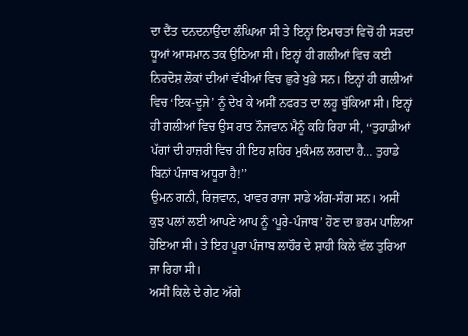ਦਾ ਦੈਂਤ ਦਨਦਨਾਉਂਦਾ ਲੰਘਿਆ ਸੀ ਤੇ ਇਨ੍ਹਾਂ ਇਮਾਰਤਾਂ ਵਿਚੋਂ ਹੀ ਸੜਦਾ ਧੂਆਂ ਆਸਮਾਨ ਤਕ ਉਠਿਆ ਸੀ। ਇਨ੍ਹਾਂ ਹੀ ਗਲੀਆਂ ਵਿਚ ਕਈ ਨਿਰਦੋਸ਼ ਲੋਕਾਂ ਦੀਆਂ ਵੱਖੀਆਂ ਵਿਚ ਛੁਰੇ ਖੁਭੇ ਸਨ। ਇਨ੍ਹਾਂ ਹੀ ਗਲੀਆਂ ਵਿਚ ‘ਇਕ-ਦੂਜੇ’ ਨੂੰ ਦੇਖ ਕੇ ਅਸੀਂ ਨਫਰਤ ਦਾ ਲਹੂ ਥੁੱਕਿਆ ਸੀ। ਇਨ੍ਹਾਂ ਹੀ ਗਲੀਆਂ ਵਿਚ ਉਸ ਰਾਤ ਨੌਜਵਾਨ ਮੈਨੂੰ ਕਹਿ ਰਿਹਾ ਸੀ, ‘‘ਤੁਹਾਡੀਆਂ ਪੱਗਾਂ ਦੀ ਹਾਜ਼ਰੀ ਵਿਚ ਹੀ ਇਹ ਸ਼ਹਿਰ ਮੁਕੰਮਲ ਲਗਦਾ ਹੈ… ਤੁਹਾਡੇ ਬਿਨਾਂ ਪੰਜਾਬ ਅਧੂਰਾ ਹੈ!’’
ਉਮਨ ਗਨੀ, ਰਿਜ਼ਵਾਨ, ਖਾਵਰ ਰਾਜਾ ਸਾਡੇ ਅੰਗ-ਸੰਗ ਸਨ। ਅਸੀਂ ਕੁਝ ਪਲਾਂ ਲਈ ਆਪਣੇ ਆਪ ਨੂੰ ‘ਪੂਰੇ-ਪੰਜਾਬ’ ਹੋਣ ਦਾ ਭਰਮ ਪਾਲਿਆ ਹੋਇਆ ਸੀ। ਤੇ ਇਹ ਪੂਰਾ ਪੰਜਾਬ ਲਾਹੌਰ ਦੇ ਸ਼ਾਹੀ ਕਿਲੇ ਵੱਲ ਤੁਰਿਆ ਜਾ ਰਿਹਾ ਸੀ।
ਅਸੀਂ ਕਿਲੇ ਦੇ ਗੇਟ ਅੱਗੇ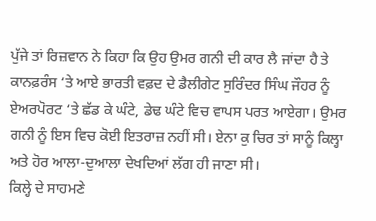ਪੁੱਜੇ ਤਾਂ ਰਿਜ਼ਵਾਨ ਨੇ ਕਿਹਾ ਕਿ ਉਹ ਉਮਰ ਗਨੀ ਦੀ ਕਾਰ ਲੈ ਜਾਂਦਾ ਹੈ ਤੇ ਕਾਨਫ਼ਰੰਸ ‘ਤੇ ਆਏ ਭਾਰਤੀ ਵਫ਼ਦ ਦੇ ਡੈਲੀਗੇਟ ਸੁਰਿੰਦਰ ਸਿੰਘ ਜੌਹਰ ਨੂੰ ਏਅਰਪੋਰਟ ‘ਤੇ ਛੱਡ ਕੇ ਘੰਟੇ, ਡੇਢ ਘੰਟੇ ਵਿਚ ਵਾਪਸ ਪਰਤ ਆਏਗਾ। ਉਮਰ ਗਨੀ ਨੂੰ ਇਸ ਵਿਚ ਕੋਈ ਇਤਰਾਜ਼ ਨਹੀਂ ਸੀ। ਏਨਾ ਕੁ ਚਿਰ ਤਾਂ ਸਾਨੂੰ ਕਿਲ੍ਹਾ ਅਤੇ ਹੋਰ ਆਲਾ-ਦੁਆਲਾ ਦੇਖਦਿਆਂ ਲੱਗ ਹੀ ਜਾਣਾ ਸੀ।
ਕਿਲ੍ਹੇ ਦੇ ਸਾਹਮਣੇ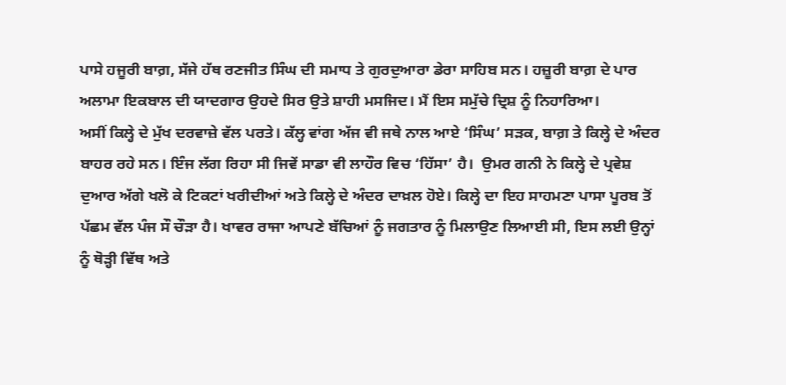ਪਾਸੇ ਹਜੂਰੀ ਬਾਗ਼, ਸੱਜੇ ਹੱਥ ਰਣਜੀਤ ਸਿੰਘ ਦੀ ਸਮਾਧ ਤੇ ਗੁਰਦੁਆਰਾ ਡੇਰਾ ਸਾਹਿਬ ਸਨ। ਹਜ਼ੂਰੀ ਬਾਗ਼ ਦੇ ਪਾਰ ਅਲਾਮਾ ਇਕਬਾਲ ਦੀ ਯਾਦਗਾਰ ਉਹਦੇ ਸਿਰ ਉਤੇ ਸ਼ਾਹੀ ਮਸਜਿਦ। ਮੈਂ ਇਸ ਸਮੁੱਚੇ ਦ੍ਰਿਸ਼ ਨੂੰ ਨਿਹਾਰਿਆ।
ਅਸੀਂ ਕਿਲ੍ਹੇ ਦੇ ਮੁੱਖ ਦਰਵਾਜ਼ੇ ਵੱਲ ਪਰਤੇ। ਕੱਲ੍ਹ ਵਾਂਗ ਅੱਜ ਵੀ ਜਥੇ ਨਾਲ ਆਏ ‘ਸਿੰਘ’ ਸੜਕ, ਬਾਗ਼ ਤੇ ਕਿਲ੍ਹੇ ਦੇ ਅੰਦਰ ਬਾਹਰ ਰਹੇ ਸਨ। ਇੰਜ ਲੱਗ ਰਿਹਾ ਸੀ ਜਿਵੇਂ ਸਾਡਾ ਵੀ ਲਾਹੌਰ ਵਿਚ ‘ਹਿੱਸਾ’ ਹੈ।  ਉਮਰ ਗਨੀ ਨੇ ਕਿਲ੍ਹੇ ਦੇ ਪ੍ਰਵੇਸ਼ ਦੁਆਰ ਅੱਗੇ ਖਲੋ ਕੇ ਟਿਕਟਾਂ ਖਰੀਦੀਆਂ ਅਤੇ ਕਿਲ੍ਹੇ ਦੇ ਅੰਦਰ ਦਾਖ਼ਲ ਹੋਏ। ਕਿਲ੍ਹੇ ਦਾ ਇਹ ਸਾਹਮਣਾ ਪਾਸਾ ਪੂਰਬ ਤੋਂ ਪੱਛਮ ਵੱਲ ਪੰਜ ਸੌ ਚੌੜਾ ਹੈ। ਖਾਵਰ ਰਾਜਾ ਆਪਣੇ ਬੱਚਿਆਂ ਨੂੰ ਜਗਤਾਰ ਨੂੰ ਮਿਲਾਉਣ ਲਿਆਈ ਸੀ, ਇਸ ਲਈ ਉਨ੍ਹਾਂ ਨੂੰ ਥੋੜ੍ਹੀ ਵਿੱਥ ਅਤੇ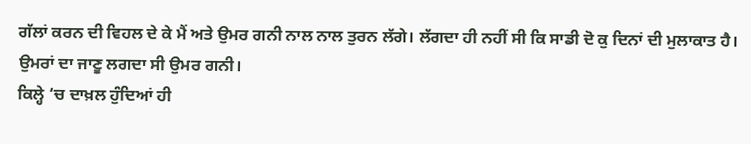ਗੱਲਾਂ ਕਰਨ ਦੀ ਵਿਹਲ ਦੇ ਕੇ ਮੈਂ ਅਤੇ ਉਮਰ ਗਨੀ ਨਾਲ ਨਾਲ ਤੁਰਨ ਲੱਗੇ। ਲੱਗਦਾ ਹੀ ਨਹੀਂ ਸੀ ਕਿ ਸਾਡੀ ਦੋ ਕੁ ਦਿਨਾਂ ਦੀ ਮੁਲਾਕਾਤ ਹੈ। ਉਮਰਾਂ ਦਾ ਜਾਣੂ ਲਗਦਾ ਸੀ ਉਮਰ ਗਨੀ।
ਕਿਲ੍ਹੇ ‘ਚ ਦਾਖ਼ਲ ਹੁੰਦਿਆਂ ਹੀ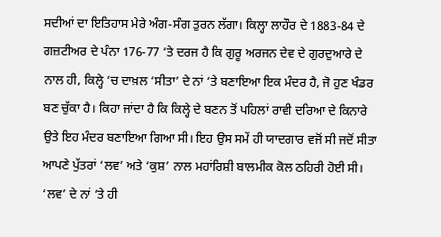ਸਦੀਆਂ ਦਾ ਇਤਿਹਾਸ ਮੇਰੇ ਅੰਗ-ਸੰਗ ਤੁਰਨ ਲੱਗਾ। ਕਿਲ੍ਹਾ ਲਾਹੌਰ ਦੇ 1883-84 ਦੇ ਗਜ਼ਟੀਅਰ ਦੇ ਪੰਨਾ 176-77 ‘ਤੇ ਦਰਜ ਹੈ ਕਿ ਗੁਰੂ ਅਰਜਨ ਦੇਵ ਦੇ ਗੁਰਦੁਆਰੇ ਦੇ ਨਾਲ ਹੀ, ਕਿਲ੍ਹੇ ‘ਚ ਦਾਖ਼ਲ ‘ਸੀਤਾ’ ਦੇ ਨਾਂ ‘ਤੇ ਬਣਾਇਆ ਇਕ ਮੰਦਰ ਹੈ, ਜੋ ਹੁਣ ਖੰਡਰ ਬਣ ਚੁੱਕਾ ਹੈ। ਕਿਹਾ ਜਾਂਦਾ ਹੈ ਕਿ ਕਿਲ੍ਹੇ ਦੇ ਬਣਨ ਤੋਂ ਪਹਿਲਾਂ ਰਾਵੀ ਦਰਿਆ ਦੇ ਕਿਨਾਰੇ ਉਤੇ ਇਹ ਮੰਦਰ ਬਣਾਇਆ ਗਿਆ ਸੀ। ਇਹ ਉਸ ਸਮੇਂ ਹੀ ਯਾਦਗਾਰ ਵਜੋਂ ਸੀ ਜਦੋਂ ਸੀਤਾ ਆਪਣੇ ਪੁੱਤਰਾਂ ‘ਲਵ’ ਅਤੇ ‘ਕੁਸ਼’ ਨਾਲ ਮਹਾਂਰਿਸ਼ੀ ਬਾਲਮੀਕ ਕੋਲ ਠਹਿਰੀ ਹੋਈ ਸੀ। ‘ਲਵ’ ਦੇ ਨਾਂ ‘ਤੇ ਹੀ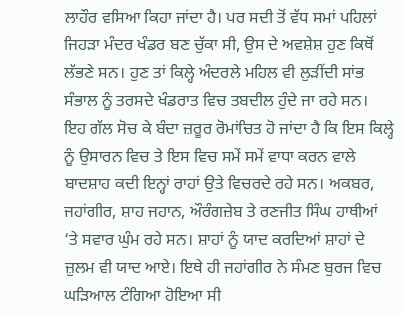ਲਾਹੌਰ ਵਸਿਆ ਕਿਹਾ ਜਾਂਦਾ ਹੈ। ਪਰ ਸਦੀ ਤੋਂ ਵੱਧ ਸਮਾਂ ਪਹਿਲਾਂ ਜਿਹੜਾ ਮੰਦਰ ਖੰਡਰ ਬਣ ਚੁੱਕਾ ਸੀ, ਉਸ ਦੇ ਅਵਸ਼ੇਸ਼ ਹੁਣ ਕਿਥੋਂ ਲੱਭਣੇ ਸਨ। ਹੁਣ ਤਾਂ ਕਿਲ੍ਹੇ ਅੰਦਰਲੇ ਮਹਿਲ ਵੀ ਲੁੜੀਂਦੀ ਸਾਂਭ ਸੰਭਾਲ ਨੂੰ ਤਰਸਦੇ ਖੰਡਰਾਤ ਵਿਚ ਤਬਦੀਲ ਹੁੰਦੇ ਜਾ ਰਹੇ ਸਨ।
ਇਹ ਗੱਲ ਸੋਚ ਕੇ ਬੰਦਾ ਜ਼ਰੂਰ ਰੋਮਾਂਚਿਤ ਹੋ ਜਾਂਦਾ ਹੈ ਕਿ ਇਸ ਕਿਲ੍ਹੇ ਨੂੰ ਉਸਾਰਨ ਵਿਚ ਤੇ ਇਸ ਵਿਚ ਸਮੇਂ ਸਮੇਂ ਵਾਧਾ ਕਰਨ ਵਾਲੇ ਬਾਦਸ਼ਾਹ ਕਦੀ ਇਨ੍ਹਾਂ ਰਾਹਾਂ ਉਤੇ ਵਿਚਰਦੇ ਰਹੇ ਸਨ। ਅਕਬਰ, ਜਹਾਂਗੀਰ, ਸ਼ਾਹ ਜਹਾਨ, ਔਰੰਗਜ਼ੇਬ ਤੇ ਰਣਜੀਤ ਸਿੰਘ ਹਾਥੀਆਂ ‘ਤੇ ਸਵਾਰ ਘੁੰਮ ਰਹੇ ਸਨ। ਸ਼ਾਹਾਂ ਨੂੰ ਯਾਦ ਕਰਦਿਆਂ ਸ਼ਾਹਾਂ ਦੇ ਜ਼ੁਲਮ ਵੀ ਯਾਦ ਆਏ। ਇਥੇ ਹੀ ਜਹਾਂਗੀਰ ਨੇ ਸੰਮਣ ਬੁਰਜ ਵਿਚ ਘੜਿਆਲ ਟੰਗਿਆ ਹੋਇਆ ਸੀ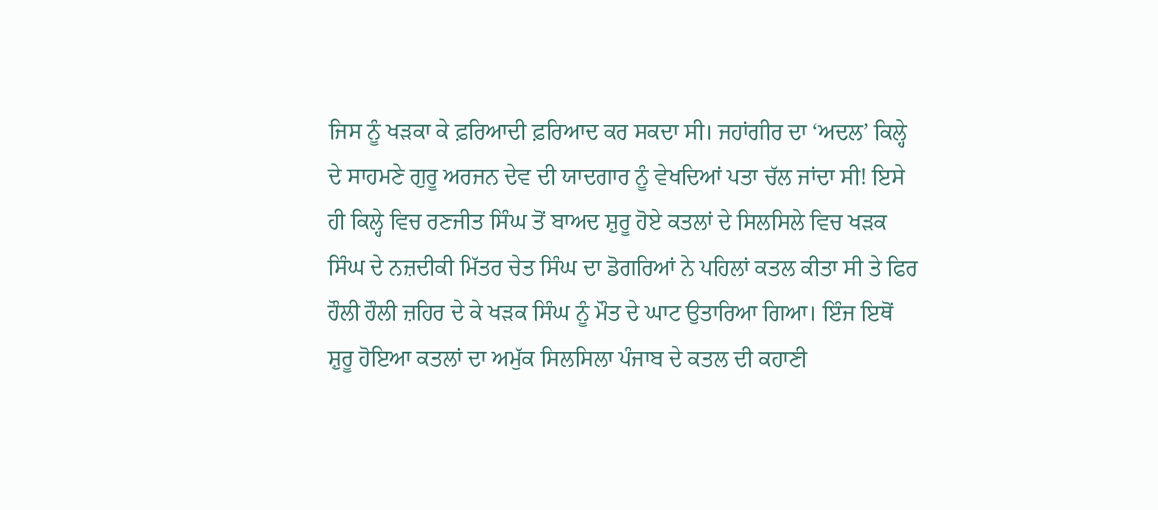ਜਿਸ ਨੂੰ ਖੜਕਾ ਕੇ ਫ਼ਰਿਆਦੀ ਫ਼ਰਿਆਦ ਕਰ ਸਕਦਾ ਸੀ। ਜਹਾਂਗੀਰ ਦਾ ‘ਅਦਲ’ ਕਿਲ੍ਹੇ ਦੇ ਸਾਹਮਣੇ ਗੁਰੂ ਅਰਜਨ ਦੇਵ ਦੀ ਯਾਦਗਾਰ ਨੂੰ ਵੇਖਦਿਆਂ ਪਤਾ ਚੱਲ ਜਾਂਦਾ ਸੀ! ਇਸੇ ਹੀ ਕਿਲ੍ਹੇ ਵਿਚ ਰਣਜੀਤ ਸਿੰਘ ਤੋਂ ਬਾਅਦ ਸ਼ੁਰੂ ਹੋਏ ਕਤਲਾਂ ਦੇ ਸਿਲਸਿਲੇ ਵਿਚ ਖੜਕ ਸਿੰਘ ਦੇ ਨਜ਼ਦੀਕੀ ਮਿੱਤਰ ਚੇਤ ਸਿੰਘ ਦਾ ਡੋਗਰਿਆਂ ਨੇ ਪਹਿਲਾਂ ਕਤਲ ਕੀਤਾ ਸੀ ਤੇ ਫਿਰ ਹੌਲੀ ਹੌਲੀ ਜ਼ਹਿਰ ਦੇ ਕੇ ਖੜਕ ਸਿੰਘ ਨੂੰ ਮੌਤ ਦੇ ਘਾਟ ਉਤਾਰਿਆ ਗਿਆ। ਇੰਜ ਇਥੋਂ ਸ਼ੁਰੂ ਹੋਇਆ ਕਤਲਾਂ ਦਾ ਅਮੁੱਕ ਸਿਲਸਿਲਾ ਪੰਜਾਬ ਦੇ ਕਤਲ ਦੀ ਕਹਾਣੀ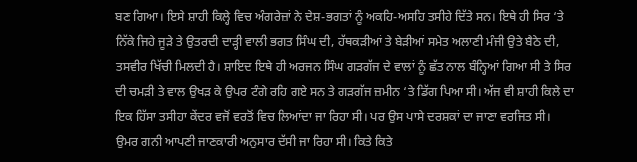ਬਣ ਗਿਆ। ਇਸੇ ਸ਼ਾਹੀ ਕਿਲ੍ਹੇ ਵਿਚ ਅੰਗਰੇਜ਼ਾਂ ਨੇ ਦੇਸ਼-ਭਗਤਾਂ ਨੂੰ ਅਕਹਿ-ਅਸਹਿ ਤਸੀਹੇ ਦਿੱਤੇ ਸਨ। ਇਥੇ ਹੀ ਸਿਰ ‘ਤੇ ਨਿੱਕੇ ਜਿਹੇ ਜੂੜੇ ਤੇ ਉਤਰਦੀ ਦਾੜ੍ਹੀ ਵਾਲੀ ਭਗਤ ਸਿੰਘ ਦੀ, ਹੱਥਕੜੀਆਂ ਤੇ ਬੇੜੀਆਂ ਸਮੇਤ ਅਲਾਣੀ ਮੰਜੀ ਉਤੇ ਬੈਠੇ ਦੀ, ਤਸਵੀਰ ਖਿੱਚੀ ਮਿਲਦੀ ਹੈ। ਸ਼ਾਇਦ ਇਥੇ ਹੀ ਅਰਜਨ ਸਿੰਘ ਗੜਗੱਜ ਦੇ ਵਾਲਾਂ ਨੂੰ ਛੱਤ ਨਾਲ ਬੰਨ੍ਹਿਆਂ ਗਿਆ ਸੀ ਤੇ ਸਿਰ ਦੀ ਚਮੜੀ ਤੇ ਵਾਲ ਉਖੜ ਕੇ ਉਪਰ ਟੰਗੇ ਰਹਿ ਗਏ ਸਨ ਤੇ ਗੜਗੱਜ ਜ਼ਮੀਨ ‘ਤੇ ਡਿੱਗ ਪਿਆ ਸੀ। ਅੱਜ ਵੀ ਸ਼ਾਹੀ ਕਿਲੇ ਦਾ ਇਕ ਹਿੱਸਾ ਤਸੀਹਾ ਕੇਂਦਰ ਵਜੋਂ ਵਰਤੋਂ ਵਿਚ ਲਿਆਂਦਾ ਜਾ ਰਿਹਾ ਸੀ। ਪਰ ਉਸ ਪਾਸੇ ਦਰਸ਼ਕਾਂ ਦਾ ਜਾਣਾ ਵਰਜਿਤ ਸੀ।
ਉਮਰ ਗਨੀ ਆਪਣੀ ਜਾਣਕਾਰੀ ਅਨੁਸਾਰ ਦੱਸੀ ਜਾ ਰਿਹਾ ਸੀ। ਕਿਤੇ ਕਿਤੇ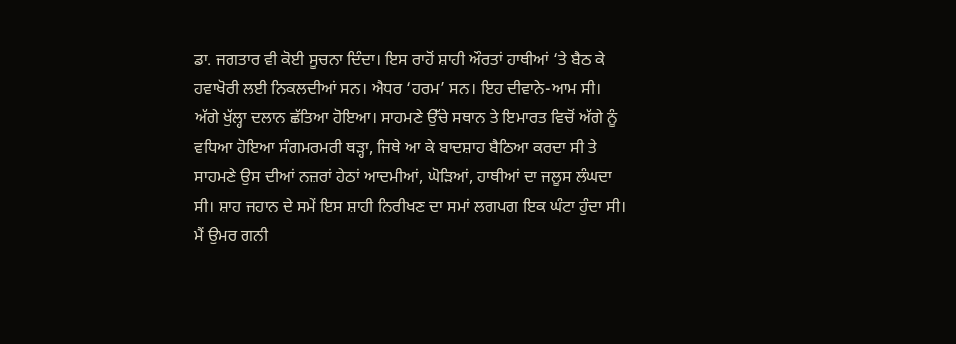ਡਾ. ਜਗਤਾਰ ਵੀ ਕੋਈ ਸੂਚਨਾ ਦਿੰਦਾ। ਇਸ ਰਾਹੋਂ ਸ਼ਾਹੀ ਔਰਤਾਂ ਹਾਥੀਆਂ ‘ਤੇ ਬੈਠ ਕੇ ਹਵਾਖੋਰੀ ਲਈ ਨਿਕਲਦੀਆਂ ਸਨ। ਐਧਰ ‘ਹਰਮ’ ਸਨ। ਇਹ ਦੀਵਾਨੇ-ਆਮ ਸੀ। ਅੱਗੇ ਖੁੱਲ੍ਹਾ ਦਲਾਨ ਛੱਤਿਆ ਹੋਇਆ। ਸਾਹਮਣੇ ਉੱਚੇ ਸਥਾਨ ਤੇ ਇਮਾਰਤ ਵਿਚੋਂ ਅੱਗੇ ਨੂੰ ਵਧਿਆ ਹੋਇਆ ਸੰਗਮਰਮਰੀ ਥੜ੍ਹਾ, ਜਿਥੇ ਆ ਕੇ ਬਾਦਸ਼ਾਹ ਬੈਠਿਆ ਕਰਦਾ ਸੀ ਤੇ ਸਾਹਮਣੇ ਉਸ ਦੀਆਂ ਨਜ਼ਰਾਂ ਹੇਠਾਂ ਆਦਮੀਆਂ, ਘੋੜਿਆਂ, ਹਾਥੀਆਂ ਦਾ ਜਲੂਸ ਲੰਘਦਾ ਸੀ। ਸ਼ਾਹ ਜਹਾਨ ਦੇ ਸਮੇਂ ਇਸ ਸ਼ਾਹੀ ਨਿਰੀਖਣ ਦਾ ਸਮਾਂ ਲਗਪਗ ਇਕ ਘੰਟਾ ਹੁੰਦਾ ਸੀ।
ਮੈਂ ਉਮਰ ਗਨੀ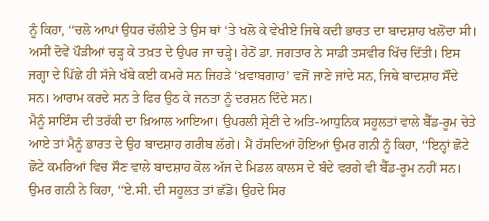ਨੂੰ ਕਿਹਾ, ‘‘ਚਲੋ ਆਪਾਂ ਉਧਰ ਚੱਲੀਏ ਤੇ ਉਸ ਥਾਂ ‘ਤੇ ਖਲੋ ਕੇ ਵੇਖੀਏ ਜਿਥੇ ਕਦੀ ਭਾਰਤ ਦਾ ਬਾਦਸ਼ਾਹ ਖਲੋਂਦਾ ਸੀ। ਅਸੀਂ ਦੋਵੇਂ ਪੌੜੀਆਂ ਚੜ੍ਹ ਕੇ ਤਖ਼ਤ ਦੇ ਉਪਰ ਜਾ ਚੜ੍ਹੇ। ਹੇਠੋਂ ਡਾ. ਜਗਤਾਰ ਨੇ ਸਾਡੀ ਤਸਵੀਰ ਖਿੱਚ ਦਿੱਤੀ। ਇਸ ਜਗ੍ਹਾ ਦੇ ਪਿੱਛੇ ਹੀ ਸੱਜੇ ਖੱਬੇ ਕਈ ਕਮਰੇ ਸਨ ਜਿਹੜੇ ‘ਖ਼ਵਾਬਗਾਹ’ ਵਜੋਂ ਜਾਣੇ ਜਾਂਦੇ ਸਨ, ਜਿਥੇ ਬਾਦਸ਼ਾਹ ਸੌਂਦੇ ਸਨ। ਆਰਾਮ ਕਰਦੇ ਸਨ ਤੇ ਫਿਰ ਉਠ ਕੇ ਜਨਤਾ ਨੂੰ ਦਰਸ਼ਨ ਦਿੰਦੇ ਸਨ।
ਮੈਨੂੰ ਸਾਇੰਸ ਦੀ ਤਰੱਕੀ ਦਾ ਖ਼ਿਆਲ ਆਇਆ। ਉਪਰਲੀ ਸ਼੍ਰੇਣੀ ਦੇ ਅਤਿ-ਆਧੁਨਿਕ ਸਹੂਲਤਾਂ ਵਾਲੇ ਬੈੱਡ-ਰੂਮ ਚੇਤੇ ਆਏ ਤਾਂ ਮੈਨੂੰ ਭਾਰਤ ਦੇ ਉਹ ਬਾਦਸ਼ਾਹ ਗਰੀਬ ਲੱਗੇ। ਮੈਂ ਹੱਸਦਿਆਂ ਹੋਇਆਂ ਉਮਰ ਗਨੀ ਨੂੰ ਕਿਹਾ, ‘‘ਇਨ੍ਹਾਂ ਛੋਟੇ ਛੋਟੇ ਕਮਰਿਆਂ ਵਿਚ ਸੌਣ ਵਾਲੇ ਬਾਦਸ਼ਾਹ ਕੋਲ ਅੱਜ ਦੇ ਮਿਡਲ ਕਾਲਸ ਦੇ ਬੰਦੇ ਵਰਗੇ ਵੀ ਬੈੱਡ-ਰੂਮ ਨਹੀਂ ਸਨ।
ਉਮਰ ਗਨੀ ਨੇ ਕਿਹਾ, ‘‘ਏ.ਸੀ. ਦੀ ਸਹੂਲਤ ਤਾਂ ਛੱਡੋ। ਉਹਦੇ ਸਿਰ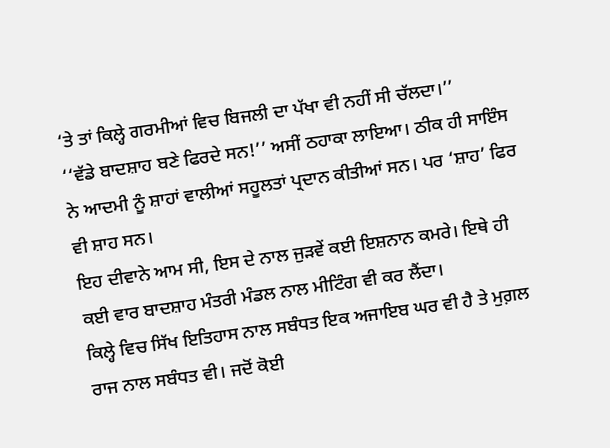‘ਤੇ ਤਾਂ ਕਿਲ੍ਹੇ ਗਰਮੀਆਂ ਵਿਚ ਬਿਜਲੀ ਦਾ ਪੱਖਾ ਵੀ ਨਹੀਂ ਸੀ ਚੱਲਦਾ।’’
‘‘ਵੱਡੇ ਬਾਦਸ਼ਾਹ ਬਣੇ ਫਿਰਦੇ ਸਨ!’’ ਅਸੀਂ ਠਹਾਕਾ ਲਾਇਆ। ਠੀਕ ਹੀ ਸਾਇੰਸ ਨੇ ਆਦਮੀ ਨੂੰ ਸ਼ਾਹਾਂ ਵਾਲੀਆਂ ਸਹੂਲਤਾਂ ਪ੍ਰਦਾਨ ਕੀਤੀਆਂ ਸਨ। ਪਰ ‘ਸ਼ਾਹ’ ਫਿਰ ਵੀ ਸ਼ਾਹ ਸਨ।
ਇਹ ਦੀਵਾਨੇ ਆਮ ਸੀ, ਇਸ ਦੇ ਨਾਲ ਜੁੜਵੇਂ ਕਈ ਇਸ਼ਨਾਨ ਕਮਰੇ। ਇਥੇ ਹੀ ਕਈ ਵਾਰ ਬਾਦਸ਼ਾਹ ਮੰਤਰੀ ਮੰਡਲ ਨਾਲ ਮੀਟਿੰਗ ਵੀ ਕਰ ਲੈਂਦਾ।
ਕਿਲ੍ਹੇ ਵਿਚ ਸਿੱਖ ਇਤਿਹਾਸ ਨਾਲ ਸਬੰਧਤ ਇਕ ਅਜਾਇਬ ਘਰ ਵੀ ਹੈ ਤੇ ਮੁਗ਼ਲ ਰਾਜ ਨਾਲ ਸਬੰਧਤ ਵੀ। ਜਦੋਂ ਕੋਈ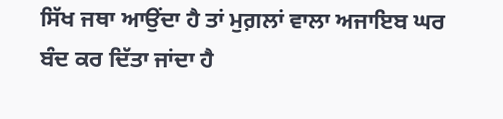ਸਿੱਖ ਜਥਾ ਆਉਂਦਾ ਹੈ ਤਾਂ ਮੁਗ਼ਲਾਂ ਵਾਲਾ ਅਜਾਇਬ ਘਰ ਬੰਦ ਕਰ ਦਿੱਤਾ ਜਾਂਦਾ ਹੈ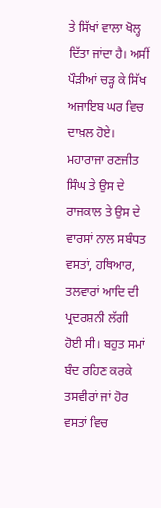ਤੇ ਸਿੱਖਾਂ ਵਾਲਾ ਖੋਲ੍ਹ ਦਿੱਤਾ ਜਾਂਦਾ ਹੈ। ਅਸੀਂ ਪੌੜੀਆਂ ਚੜ੍ਹ ਕੇ ਸਿੱਖ ਅਜਾਇਬ ਘਰ ਵਿਚ ਦਾਖ਼ਲ ਹੋਏ। ਮਹਾਰਾਜਾ ਰਣਜੀਤ ਸਿੰਘ ਤੇ ਉਸ ਦੇ ਰਾਜਕਾਲ ਤੇ ਉਸ ਦੇ ਵਾਰਸਾਂ ਨਾਲ ਸਬੰਧਤ ਵਸਤਾਂ, ਹਥਿਆਰ, ਤਲਵਾਰਾਂ ਆਦਿ ਦੀ ਪ੍ਰਦਰਸ਼ਨੀ ਲੱਗੀ ਹੋਈ ਸੀ। ਬਹੁਤ ਸਮਾਂ ਬੰਦ ਰਹਿਣ ਕਰਕੇ ਤਸਵੀਰਾਂ ਜਾਂ ਹੋਰ ਵਸਤਾਂ ਵਿਚ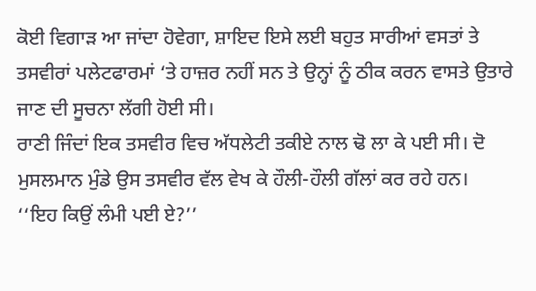ਕੋਈ ਵਿਗਾੜ ਆ ਜਾਂਦਾ ਹੋਵੇਗਾ, ਸ਼ਾਇਦ ਇਸੇ ਲਈ ਬਹੁਤ ਸਾਰੀਆਂ ਵਸਤਾਂ ਤੇ ਤਸਵੀਰਾਂ ਪਲੇਟਫਾਰਮਾਂ ‘ਤੇ ਹਾਜ਼ਰ ਨਹੀਂ ਸਨ ਤੇ ਉਨ੍ਹਾਂ ਨੂੰ ਠੀਕ ਕਰਨ ਵਾਸਤੇ ਉਤਾਰੇ ਜਾਣ ਦੀ ਸੂਚਨਾ ਲੱਗੀ ਹੋਈ ਸੀ।
ਰਾਣੀ ਜਿੰਦਾਂ ਇਕ ਤਸਵੀਰ ਵਿਚ ਅੱਧਲੇਟੀ ਤਕੀਏ ਨਾਲ ਢੋ ਲਾ ਕੇ ਪਈ ਸੀ। ਦੋ ਮੁਸਲਮਾਨ ਮੁੰਡੇ ਉਸ ਤਸਵੀਰ ਵੱਲ ਵੇਖ ਕੇ ਹੌਲੀ-ਹੌਲੀ ਗੱਲਾਂ ਕਰ ਰਹੇ ਹਨ।
‘‘ਇਹ ਕਿਉਂ ਲੰਮੀ ਪਈ ਏ?’’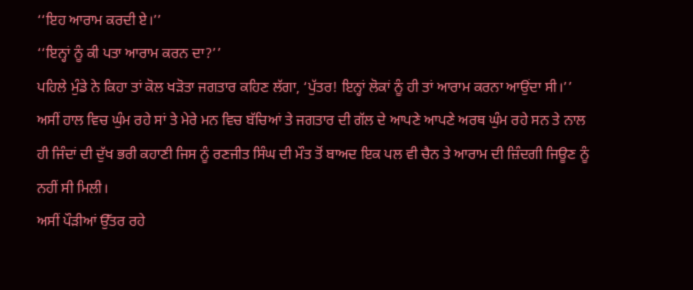‘‘ਇਹ ਆਰਾਮ ਕਰਦੀ ਏ।’’
‘‘ਇਨ੍ਹਾਂ ਨੂੰ ਕੀ ਪਤਾ ਆਰਾਮ ਕਰਨ ਦਾ?’’
ਪਹਿਲੇ ਮੁੰਡੇ ਨੇ ਕਿਹਾ ਤਾਂ ਕੋਲ ਖੜੋਤਾ ਜਗਤਾਰ ਕਹਿਣ ਲੱਗਾ, ‘ਪੁੱਤਰ! ਇਨ੍ਹਾਂ ਲੋਕਾਂ ਨੂੰ ਹੀ ਤਾਂ ਆਰਾਮ ਕਰਨਾ ਆਉਂਦਾ ਸੀ।’’
ਅਸੀਂ ਹਾਲ ਵਿਚ ਘੁੰਮ ਰਹੇ ਸਾਂ ਤੇ ਮੇਰੇ ਮਨ ਵਿਚ ਬੱਚਿਆਂ ਤੇ ਜਗਤਾਰ ਦੀ ਗੱਲ ਦੇ ਆਪਣੇ ਆਪਣੇ ਅਰਥ ਘੁੰਮ ਰਹੇ ਸਨ ਤੇ ਨਾਲ ਹੀ ਜਿੰਦਾਂ ਦੀ ਦੁੱਖ ਭਰੀ ਕਹਾਣੀ ਜਿਸ ਨੂੰ ਰਣਜੀਤ ਸਿੰਘ ਦੀ ਮੌਤ ਤੋਂ ਬਾਅਦ ਇਕ ਪਲ ਵੀ ਚੈਨ ਤੇ ਆਰਾਮ ਦੀ ਜ਼ਿੰਦਗੀ ਜਿਊਣ ਨੂੰ ਨਹੀਂ ਸੀ ਮਿਲੀ।
ਅਸੀਂ ਪੌੜੀਆਂ ਉੱਤਰ ਰਹੇ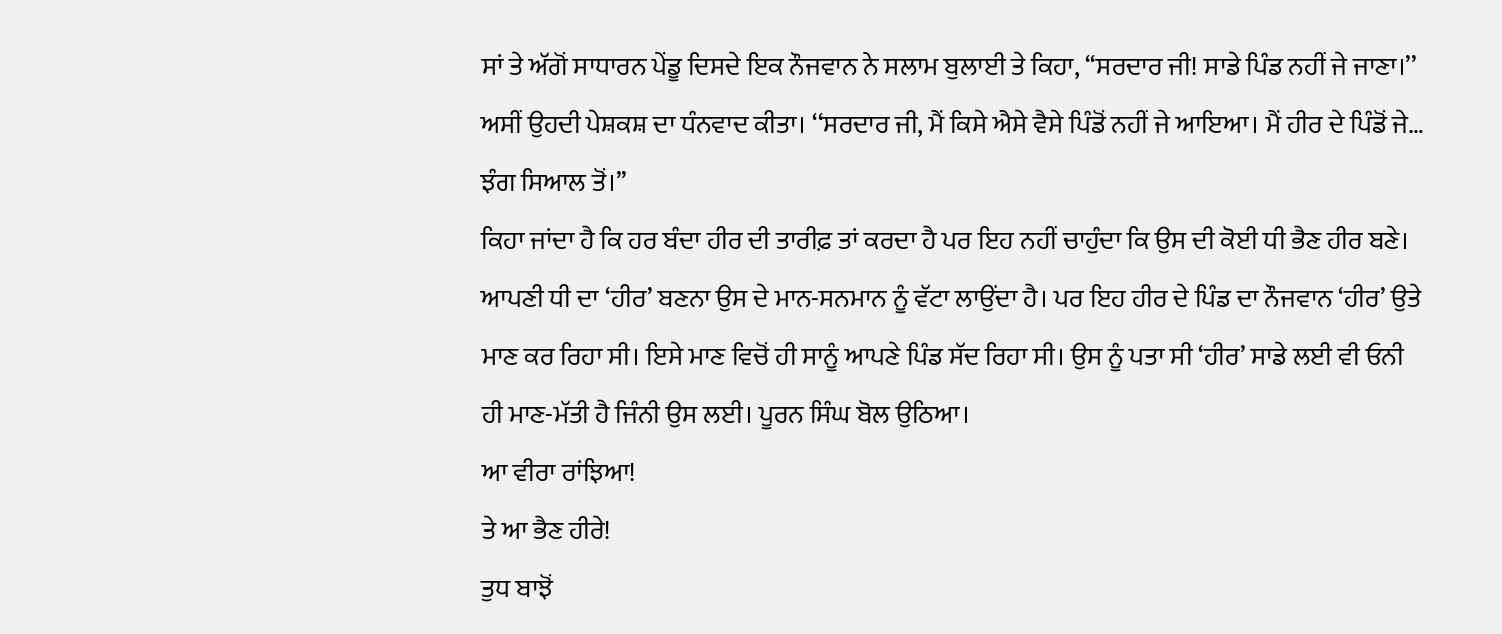ਸਾਂ ਤੇ ਅੱਗੋਂ ਸਾਧਾਰਨ ਪੇਂਡੂ ਦਿਸਦੇ ਇਕ ਨੌਜਵਾਨ ਨੇ ਸਲਾਮ ਬੁਲਾਈ ਤੇ ਕਿਹਾ, ‘‘ਸਰਦਾਰ ਜੀ! ਸਾਡੇ ਪਿੰਡ ਨਹੀਂ ਜੇ ਜਾਣਾ।’’
ਅਸੀਂ ਉਹਦੀ ਪੇਸ਼ਕਸ਼ ਦਾ ਧੰਨਵਾਦ ਕੀਤਾ। ‘‘ਸਰਦਾਰ ਜੀ, ਮੈਂ ਕਿਸੇ ਐਸੇ ਵੈਸੇ ਪਿੰਡੋਂ ਨਹੀਂ ਜੇ ਆਇਆ। ਮੈਂ ਹੀਰ ਦੇ ਪਿੰਡੋਂ ਜੇ… ਝੰਗ ਸਿਆਲ ਤੋਂ।’’
ਕਿਹਾ ਜਾਂਦਾ ਹੈ ਕਿ ਹਰ ਬੰਦਾ ਹੀਰ ਦੀ ਤਾਰੀਫ਼ ਤਾਂ ਕਰਦਾ ਹੈ ਪਰ ਇਹ ਨਹੀਂ ਚਾਹੁੰਦਾ ਕਿ ਉਸ ਦੀ ਕੋਈ ਧੀ ਭੈਣ ਹੀਰ ਬਣੇ। ਆਪਣੀ ਧੀ ਦਾ ‘ਹੀਰ’ ਬਣਨਾ ਉਸ ਦੇ ਮਾਨ-ਸਨਮਾਨ ਨੂੰ ਵੱਟਾ ਲਾਉਂਦਾ ਹੈ। ਪਰ ਇਹ ਹੀਰ ਦੇ ਪਿੰਡ ਦਾ ਨੌਜਵਾਨ ‘ਹੀਰ’ ਉਤੇ ਮਾਣ ਕਰ ਰਿਹਾ ਸੀ। ਇਸੇ ਮਾਣ ਵਿਚੋਂ ਹੀ ਸਾਨੂੰ ਆਪਣੇ ਪਿੰਡ ਸੱਦ ਰਿਹਾ ਸੀ। ਉਸ ਨੂੰ ਪਤਾ ਸੀ ‘ਹੀਰ’ ਸਾਡੇ ਲਈ ਵੀ ਓਨੀ ਹੀ ਮਾਣ-ਮੱਤੀ ਹੈ ਜਿੰਨੀ ਉਸ ਲਈ। ਪੂਰਨ ਸਿੰਘ ਬੋਲ ਉਠਿਆ।
ਆ ਵੀਰਾ ਰਾਂਝਿਆ!
ਤੇ ਆ ਭੈਣ ਹੀਰੇ!
ਤੁਧ ਬਾਝੋਂ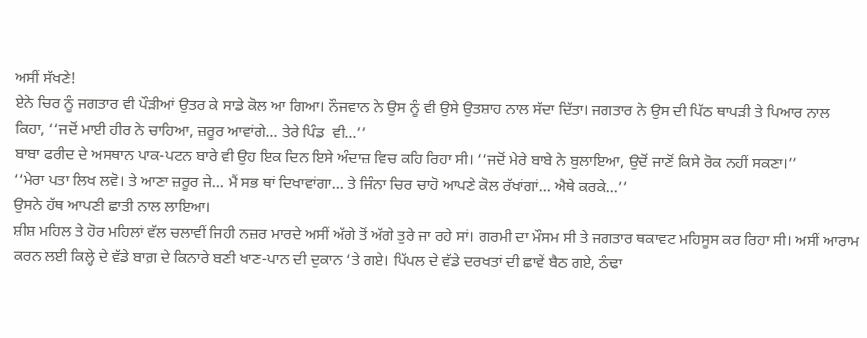ਅਸੀਂ ਸੱਖਣੇ!
ਏਨੇ ਚਿਰ ਨੂੰ ਜਗਤਾਰ ਵੀ ਪੌੜੀਆਂ ਉਤਰ ਕੇ ਸਾਡੇ ਕੋਲ ਆ ਗਿਆ। ਨੌਜਵਾਨ ਨੇ ਉਸ ਨੂੰ ਵੀ ਉਸੇ ਉਤਸ਼ਾਹ ਨਾਲ ਸੱਦਾ ਦਿੱਤਾ। ਜਗਤਾਰ ਨੇ ਉਸ ਦੀ ਪਿੱਠ ਥਾਪੜੀ ਤੇ ਪਿਆਰ ਨਾਲ ਕਿਹਾ, ‘‘ਜਦੋਂ ਮਾਈ ਹੀਰ ਨੇ ਚਾਹਿਆ, ਜ਼ਰੂਰ ਆਵਾਂਗੇ… ਤੇਰੇ ਪਿੰਡ  ਵੀ…’’
ਬਾਬਾ ਫਰੀਦ ਦੇ ਅਸਥਾਨ ਪਾਕ-ਪਟਨ ਬਾਰੇ ਵੀ ਉਹ ਇਕ ਦਿਨ ਇਸੇ ਅੰਦਾਜ਼ ਵਿਚ ਕਹਿ ਰਿਹਾ ਸੀ। ‘‘ਜਦੋਂ ਮੇਰੇ ਬਾਬੇ ਨੇ ਬੁਲਾਇਆ, ਉਦੋਂ ਜਾਣੋਂ ਕਿਸੇ ਰੋਕ ਨਹੀਂ ਸਕਣਾ।’’
‘‘ਮੇਰਾ ਪਤਾ ਲਿਖ ਲਵੋ। ਤੇ ਆਣਾ ਜ਼ਰੂਰ ਜੇ… ਮੈਂ ਸਭ ਥਾਂ ਦਿਖਾਵਾਂਗਾ… ਤੇ ਜਿੰਨਾ ਚਿਰ ਚਾਹੋ ਆਪਣੇ ਕੋਲ ਰੱਖਾਂਗਾਂ… ਐਥੇ ਕਰਕੇ…’’
ਉਸਨੇ ਹੱਥ ਆਪਣੀ ਛਾਤੀ ਨਾਲ ਲਾਇਆ।
ਸ਼ੀਸ਼ ਮਹਿਲ ਤੇ ਹੋਰ ਮਹਿਲਾਂ ਵੱਲ ਚਲਾਵੀਂ ਜਿਹੀ ਨਜ਼ਰ ਮਾਰਦੇ ਅਸੀਂ ਅੱਗੇ ਤੋਂ ਅੱਗੇ ਤੁਰੇ ਜਾ ਰਹੇ ਸਾਂ। ਗਰਮੀ ਦਾ ਮੌਸਮ ਸੀ ਤੇ ਜਗਤਾਰ ਥਕਾਵਟ ਮਹਿਸੂਸ ਕਰ ਰਿਹਾ ਸੀ। ਅਸੀਂ ਆਰਾਮ ਕਰਨ ਲਈ ਕਿਲ੍ਹੇ ਦੇ ਵੱਡੇ ਬਾਗ਼ ਦੇ ਕਿਨਾਰੇ ਬਣੀ ਖਾਣ-ਪਾਨ ਦੀ ਦੁਕਾਨ ‘ਤੇ ਗਏ। ਪਿੱਪਲ ਦੇ ਵੱਡੇ ਦਰਖਤਾਂ ਦੀ ਛਾਵੇਂ ਬੈਠ ਗਏ, ਠੰਢਾ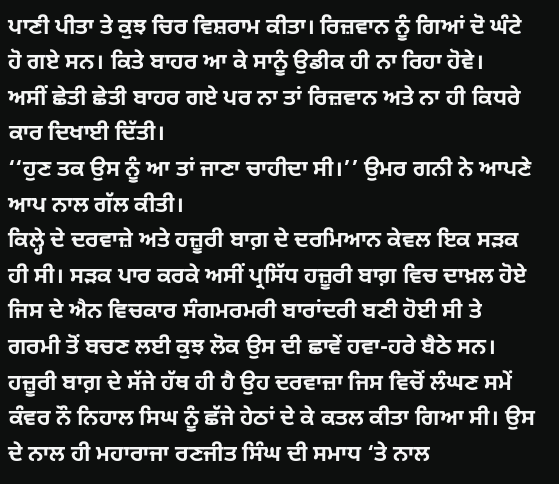ਪਾਣੀ ਪੀਤਾ ਤੇ ਕੁਝ ਚਿਰ ਵਿਸ਼ਰਾਮ ਕੀਤਾ। ਰਿਜ਼ਵਾਨ ਨੂੰ ਗਿਆਂ ਦੋ ਘੰਟੇ ਹੋ ਗਏ ਸਨ। ਕਿਤੇ ਬਾਹਰ ਆ ਕੇ ਸਾਨੂੰ ਉਡੀਕ ਹੀ ਨਾ ਰਿਹਾ ਹੋਵੇ।
ਅਸੀਂ ਛੇਤੀ ਛੇਤੀ ਬਾਹਰ ਗਏ ਪਰ ਨਾ ਤਾਂ ਰਿਜ਼ਵਾਨ ਅਤੇ ਨਾ ਹੀ ਕਿਧਰੇ ਕਾਰ ਦਿਖਾਈ ਦਿੱਤੀ।
‘‘ਹੁਣ ਤਕ ਉਸ ਨੂੰ ਆ ਤਾਂ ਜਾਣਾ ਚਾਹੀਦਾ ਸੀ।’’ ਉਮਰ ਗਨੀ ਨੇ ਆਪਣੇ ਆਪ ਨਾਲ ਗੱਲ ਕੀਤੀ।
ਕਿਲ੍ਹੇ ਦੇ ਦਰਵਾਜ਼ੇ ਅਤੇ ਹਜ਼ੂਰੀ ਬਾਗ਼ ਦੇ ਦਰਮਿਆਨ ਕੇਵਲ ਇਕ ਸੜਕ ਹੀ ਸੀ। ਸੜਕ ਪਾਰ ਕਰਕੇ ਅਸੀਂ ਪ੍ਰਸਿੱਧ ਹਜ਼ੂਰੀ ਬਾਗ਼ ਵਿਚ ਦਾਖ਼ਲ ਹੋਏ ਜਿਸ ਦੇ ਐਨ ਵਿਚਕਾਰ ਸੰਗਮਰਮਰੀ ਬਾਰਾਂਦਰੀ ਬਣੀ ਹੋਈ ਸੀ ਤੇ ਗਰਮੀ ਤੋਂ ਬਚਣ ਲਈ ਕੁਝ ਲੋਕ ਉਸ ਦੀ ਛਾਵੇਂ ਹਵਾ-ਹਰੇ ਬੈਠੇ ਸਨ। ਹਜ਼ੂਰੀ ਬਾਗ਼ ਦੇ ਸੱਜੇ ਹੱਥ ਹੀ ਹੈ ਉਹ ਦਰਵਾਜ਼ਾ ਜਿਸ ਵਿਚੋਂ ਲੰਘਣ ਸਮੇਂ ਕੰਵਰ ਨੌ ਨਿਹਾਲ ਸਿਘ ਨੂੰ ਛੱਜੇ ਹੇਠਾਂ ਦੇ ਕੇ ਕਤਲ ਕੀਤਾ ਗਿਆ ਸੀ। ਉਸ ਦੇ ਨਾਲ ਹੀ ਮਹਾਰਾਜਾ ਰਣਜੀਤ ਸਿੰਘ ਦੀ ਸਮਾਧ ‘ਤੇ ਨਾਲ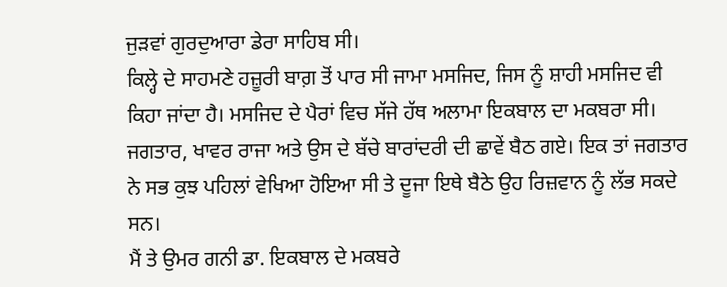ਜੁੜਵਾਂ ਗੁਰਦੁਆਰਾ ਡੇਰਾ ਸਾਹਿਬ ਸੀ।
ਕਿਲ੍ਹੇ ਦੇ ਸਾਹਮਣੇ ਹਜ਼ੂਰੀ ਬਾਗ਼ ਤੋਂ ਪਾਰ ਸੀ ਜਾਮਾ ਮਸਜਿਦ, ਜਿਸ ਨੂੰ ਸ਼ਾਹੀ ਮਸਜਿਦ ਵੀ ਕਿਹਾ ਜਾਂਦਾ ਹੈ। ਮਸਜਿਦ ਦੇ ਪੈਰਾਂ ਵਿਚ ਸੱਜੇ ਹੱਥ ਅਲਾਮਾ ਇਕਬਾਲ ਦਾ ਮਕਬਰਾ ਸੀ। ਜਗਤਾਰ, ਖਾਵਰ ਰਾਜਾ ਅਤੇ ਉਸ ਦੇ ਬੱਚੇ ਬਾਰਾਂਦਰੀ ਦੀ ਛਾਵੇਂ ਬੈਠ ਗਏ। ਇਕ ਤਾਂ ਜਗਤਾਰ ਨੇ ਸਭ ਕੁਝ ਪਹਿਲਾਂ ਵੇਖਿਆ ਹੋਇਆ ਸੀ ਤੇ ਦੂਜਾ ਇਥੇ ਬੈਠੇ ਉਹ ਰਿਜ਼ਵਾਨ ਨੂੰ ਲੱਭ ਸਕਦੇ ਸਨ।
ਮੈਂ ਤੇ ਉਮਰ ਗਨੀ ਡਾ. ਇਕਬਾਲ ਦੇ ਮਕਬਰੇ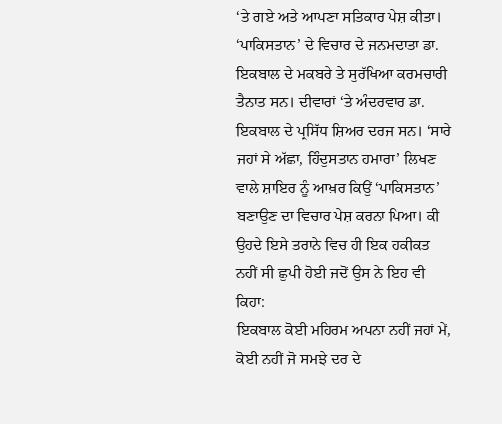‘ਤੇ ਗਏ ਅਤੇ ਆਪਣਾ ਸਤਿਕਾਰ ਪੇਸ਼ ਕੀਤਾ। ‘ਪਾਕਿਸਤਾਨ’ ਦੇ ਵਿਚਾਰ ਦੇ ਜਨਮਦਾਤਾ ਡਾ. ਇਕਬਾਲ ਦੇ ਮਕਬਰੇ ਤੇ ਸੁਰੱਖਿਆ ਕਰਮਚਾਰੀ ਤੈਨਾਤ ਸਨ। ਦੀਵਾਰਾਂ ‘ਤੇ ਅੰਦਰਵਾਰ ਡਾ. ਇਕਬਾਲ ਦੇ ਪ੍ਰਸਿੱਧ ਸ਼ਿਅਰ ਦਰਜ ਸਨ। ‘ਸਾਰੇ ਜਹਾਂ ਸੇ ਅੱਛਾ, ਹਿੰਦੁਸਤਾਨ ਹਮਾਰਾ’ ਲਿਖਣ ਵਾਲੇ ਸ਼ਾਇਰ ਨੂੰ ਆਖ਼ਰ ਕਿਉਂ ‘ਪਾਕਿਸਤਾਨ’ ਬਣਾਉਣ ਦਾ ਵਿਚਾਰ ਪੇਸ਼ ਕਰਨਾ ਪਿਆ। ਕੀ ਉਹਦੇ ਇਸੇ ਤਰਾਨੇ ਵਿਚ ਹੀ ਇਕ ਹਕੀਕਤ ਨਹੀਂ ਸੀ ਛੁਪੀ ਹੋਈ ਜਦੋਂ ਉਸ ਨੇ ਇਹ ਵੀ ਕਿਹਾ:
ਇਕਬਾਲ ਕੋਈ ਮਹਿਰਮ ਅਪਨਾ ਨਹੀਂ ਜਹਾਂ ਮੇਂ,
ਕੋਈ ਨਹੀਂ ਜੋ ਸਮਝੇ ਦਰ ਦੇ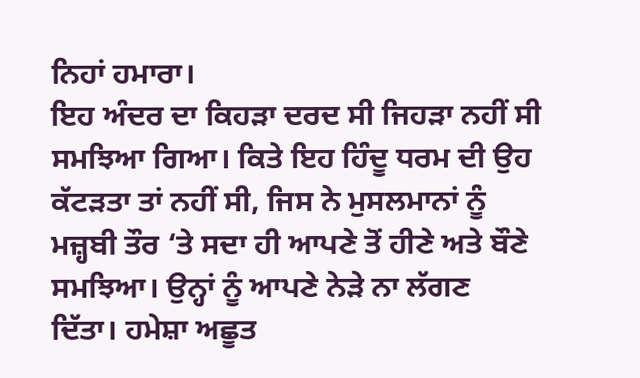ਨਿਹਾਂ ਹਮਾਰਾ।
ਇਹ ਅੰਦਰ ਦਾ ਕਿਹੜਾ ਦਰਦ ਸੀ ਜਿਹੜਾ ਨਹੀਂ ਸੀ ਸਮਝਿਆ ਗਿਆ। ਕਿਤੇ ਇਹ ਹਿੰਦੂ ਧਰਮ ਦੀ ਉਹ ਕੱਟੜਤਾ ਤਾਂ ਨਹੀਂ ਸੀ, ਜਿਸ ਨੇ ਮੁਸਲਮਾਨਾਂ ਨੂੰ ਮਜ਼੍ਹਬੀ ਤੌਰ ‘ਤੇ ਸਦਾ ਹੀ ਆਪਣੇ ਤੋਂ ਹੀਣੇ ਅਤੇ ਬੌਣੇ ਸਮਝਿਆ। ਉਨ੍ਹਾਂ ਨੂੰ ਆਪਣੇ ਨੇੜੇ ਨਾ ਲੱਗਣ ਦਿੱਤਾ। ਹਮੇਸ਼ਾ ਅਛੂਤ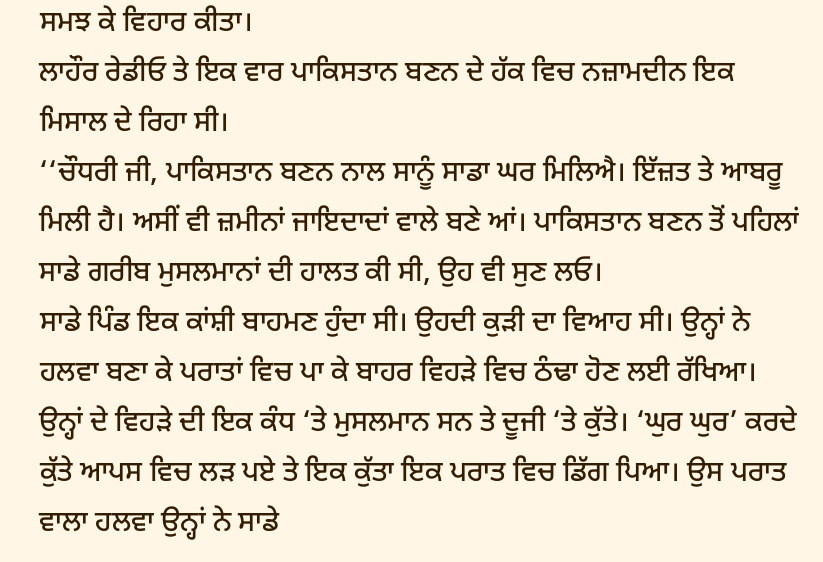ਸਮਝ ਕੇ ਵਿਹਾਰ ਕੀਤਾ।
ਲਾਹੌਰ ਰੇਡੀਓ ਤੇ ਇਕ ਵਾਰ ਪਾਕਿਸਤਾਨ ਬਣਨ ਦੇ ਹੱਕ ਵਿਚ ਨਜ਼ਾਮਦੀਨ ਇਕ ਮਿਸਾਲ ਦੇ ਰਿਹਾ ਸੀ।
‘‘ਚੌਧਰੀ ਜੀ, ਪਾਕਿਸਤਾਨ ਬਣਨ ਨਾਲ ਸਾਨੂੰ ਸਾਡਾ ਘਰ ਮਿਲਿਐ। ਇੱਜ਼ਤ ਤੇ ਆਬਰੂ ਮਿਲੀ ਹੈ। ਅਸੀਂ ਵੀ ਜ਼ਮੀਨਾਂ ਜਾਇਦਾਦਾਂ ਵਾਲੇ ਬਣੇ ਆਂ। ਪਾਕਿਸਤਾਨ ਬਣਨ ਤੋਂ ਪਹਿਲਾਂ ਸਾਡੇ ਗਰੀਬ ਮੁਸਲਮਾਨਾਂ ਦੀ ਹਾਲਤ ਕੀ ਸੀ, ਉਹ ਵੀ ਸੁਣ ਲਓ।
ਸਾਡੇ ਪਿੰਡ ਇਕ ਕਾਂਸ਼ੀ ਬਾਹਮਣ ਹੁੰਦਾ ਸੀ। ਉਹਦੀ ਕੁੜੀ ਦਾ ਵਿਆਹ ਸੀ। ਉਨ੍ਹਾਂ ਨੇ ਹਲਵਾ ਬਣਾ ਕੇ ਪਰਾਤਾਂ ਵਿਚ ਪਾ ਕੇ ਬਾਹਰ ਵਿਹੜੇ ਵਿਚ ਠੰਢਾ ਹੋਣ ਲਈ ਰੱਖਿਆ। ਉਨ੍ਹਾਂ ਦੇ ਵਿਹੜੇ ਦੀ ਇਕ ਕੰਧ ‘ਤੇ ਮੁਸਲਮਾਨ ਸਨ ਤੇ ਦੂਜੀ ‘ਤੇ ਕੁੱਤੇ। ‘ਘੁਰ ਘੁਰ’ ਕਰਦੇ ਕੁੱਤੇ ਆਪਸ ਵਿਚ ਲੜ ਪਏ ਤੇ ਇਕ ਕੁੱਤਾ ਇਕ ਪਰਾਤ ਵਿਚ ਡਿੱਗ ਪਿਆ। ਉਸ ਪਰਾਤ ਵਾਲਾ ਹਲਵਾ ਉਨ੍ਹਾਂ ਨੇ ਸਾਡੇ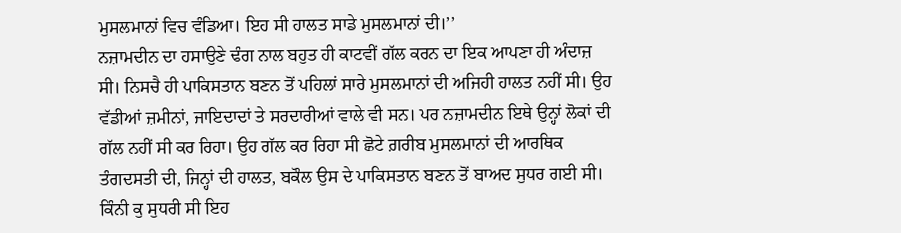ਮੁਸਲਮਾਨਾਂ ਵਿਚ ਵੰਡਿਆ। ਇਹ ਸੀ ਹਾਲਤ ਸਾਡੇ ਮੁਸਲਮਾਨਾਂ ਦੀ।’’
ਨਜ਼ਾਮਦੀਨ ਦਾ ਹਸਾਉਣੇ ਢੰਗ ਨਾਲ ਬਹੁਤ ਹੀ ਕਾਟਵੀਂ ਗੱਲ ਕਰਨ ਦਾ ਇਕ ਆਪਣਾ ਹੀ ਅੰਦਾਜ਼ ਸੀ। ਨਿਸਚੈ ਹੀ ਪਾਕਿਸਤਾਨ ਬਣਨ ਤੋਂ ਪਹਿਲਾਂ ਸਾਰੇ ਮੁਸਲਮਾਨਾਂ ਦੀ ਅਜਿਹੀ ਹਾਲਤ ਨਹੀਂ ਸੀ। ਉਹ ਵੱਡੀਆਂ ਜ਼ਮੀਨਾਂ, ਜਾਇਦਾਦਾਂ ਤੇ ਸਰਦਾਰੀਆਂ ਵਾਲੇ ਵੀ ਸਨ। ਪਰ ਨਜ਼ਾਮਦੀਨ ਇਥੇ ਉਨ੍ਹਾਂ ਲੋਕਾਂ ਦੀ ਗੱਲ ਨਹੀਂ ਸੀ ਕਰ ਰਿਹਾ। ਉਹ ਗੱਲ ਕਰ ਰਿਹਾ ਸੀ ਛੋਟੇ ਗ਼ਰੀਬ ਮੁਸਲਮਾਨਾਂ ਦੀ ਆਰਥਿਕ ਤੰਗਦਸਤੀ ਦੀ, ਜਿਨ੍ਹਾਂ ਦੀ ਹਾਲਤ, ਬਕੌਲ ਉਸ ਦੇ ਪਾਕਿਸਤਾਨ ਬਣਨ ਤੋਂ ਬਾਅਦ ਸੁਧਰ ਗਈ ਸੀ। ਕਿੰਨੀ ਕੁ ਸੁਧਰੀ ਸੀ ਇਹ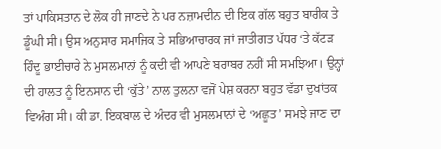ਤਾਂ ਪਾਕਿਸਤਾਨ ਦੇ ਲੋਕ ਹੀ ਜਾਣਦੇ ਨੇ ਪਰ ਨਜ਼ਾਮਦੀਨ ਦੀ ਇਕ ਗੱਲ ਬਹੁਤ ਬਾਰੀਕ ਤੇ ਡੂੰਘੀ ਸੀ। ਉਸ ਅਨੁਸਾਰ ਸਮਾਜਿਕ ਤੇ ਸਭਿਆਚਾਰਕ ਜਾਂ ਜਾਤੀਗਤ ਪੱਧਰ ‘ਤੇ ਕੱਟੜ ਹਿੰਦੂ ਭਾਈਚਾਰੇ ਨੇ ਮੁਸਲਮਾਨਾਂ ਨੂੰ ਕਦੀ ਵੀ ਆਪਣੇ ਬਰਾਬਰ ਨਹੀਂ ਸੀ ਸਮਝਿਆ। ਉਨ੍ਹਾਂ ਦੀ ਹਾਲਤ ਨੂੰ ਇਨਸਾਨ ਦੀ ‘ਕੁੱਤੇ’ ਨਾਲ ਤੁਲਨਾ ਵਜੋਂ ਪੇਸ਼ ਕਰਨਾ ਬਹੁਤ ਵੱਡਾ ਦੁਖਾਂਤਕ ਵਿਅੰਗ ਸੀ। ਕੀ ਡਾ. ਇਕਬਾਲ ਦੇ ਅੰਦਰ ਵੀ ਮੁਸਲਮਾਨਾਂ ਦੇ ‘ਅਛੂਤ’ ਸਮਝੇ ਜਾਣ ਦਾ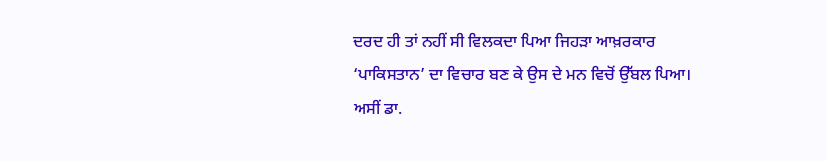ਦਰਦ ਹੀ ਤਾਂ ਨਹੀਂ ਸੀ ਵਿਲਕਦਾ ਪਿਆ ਜਿਹੜਾ ਆਖ਼ਰਕਾਰ ‘ਪਾਕਿਸਤਾਨ’ ਦਾ ਵਿਚਾਰ ਬਣ ਕੇ ਉਸ ਦੇ ਮਨ ਵਿਚੋਂ ਉੱਬਲ ਪਿਆ।
ਅਸੀਂ ਡਾ.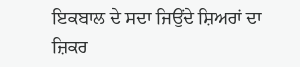ਇਕਬਾਲ ਦੇ ਸਦਾ ਜਿਉਂਦੇ ਸ਼ਿਅਰਾਂ ਦਾ ਜ਼ਿਕਰ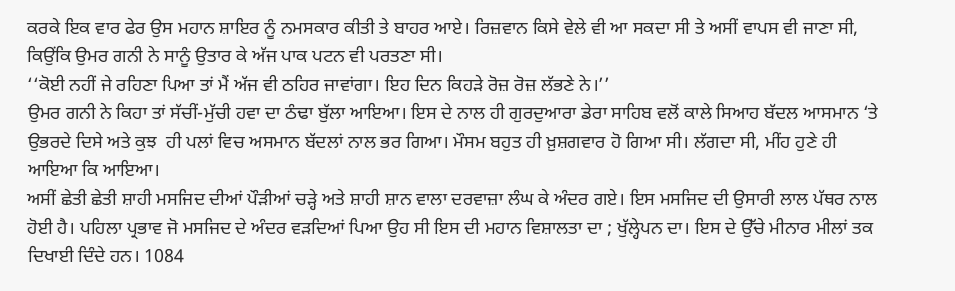ਕਰਕੇ ਇਕ ਵਾਰ ਫੇਰ ਉਸ ਮਹਾਨ ਸ਼ਾਇਰ ਨੂੰ ਨਮਸਕਾਰ ਕੀਤੀ ਤੇ ਬਾਹਰ ਆਏ। ਰਿਜ਼ਵਾਨ ਕਿਸੇ ਵੇਲੇ ਵੀ ਆ ਸਕਦਾ ਸੀ ਤੇ ਅਸੀਂ ਵਾਪਸ ਵੀ ਜਾਣਾ ਸੀ, ਕਿਉਂਕਿ ਉਮਰ ਗਨੀ ਨੇ ਸਾਨੂੰ ਉਤਾਰ ਕੇ ਅੱਜ ਪਾਕ ਪਟਨ ਵੀ ਪਰਤਣਾ ਸੀ।
‘‘ਕੋਈ ਨਹੀਂ ਜੇ ਰਹਿਣਾ ਪਿਆ ਤਾਂ ਮੈਂ ਅੱਜ ਵੀ ਠਹਿਰ ਜਾਵਾਂਗਾ। ਇਹ ਦਿਨ ਕਿਹੜੇ ਰੋਜ਼ ਰੋਜ਼ ਲੱਭਣੇ ਨੇ।’’
ਉਮਰ ਗਨੀ ਨੇ ਕਿਹਾ ਤਾਂ ਸੱਚੀਂ-ਮੁੱਚੀ ਹਵਾ ਦਾ ਠੰਢਾ ਬੁੱਲਾ ਆਇਆ। ਇਸ ਦੇ ਨਾਲ ਹੀ ਗੁਰਦੁਆਰਾ ਡੇਰਾ ਸਾਹਿਬ ਵਲੋਂ ਕਾਲੇ ਸਿਆਹ ਬੱਦਲ ਆਸਮਾਨ ‘ਤੇ ਉਭਰਦੇ ਦਿਸੇ ਅਤੇ ਕੁਝ  ਹੀ ਪਲਾਂ ਵਿਚ ਅਸਮਾਨ ਬੱਦਲਾਂ ਨਾਲ ਭਰ ਗਿਆ। ਮੌਸਮ ਬਹੁਤ ਹੀ ਖ਼ੁਸ਼ਗਵਾਰ ਹੋ ਗਿਆ ਸੀ। ਲੱਗਦਾ ਸੀ, ਮੀਂਹ ਹੁਣੇ ਹੀ ਆਇਆ ਕਿ ਆਇਆ।
ਅਸੀਂ ਛੇਤੀ ਛੇਤੀ ਸ਼ਾਹੀ ਮਸਜਿਦ ਦੀਆਂ ਪੌੜੀਆਂ ਚੜ੍ਹੇ ਅਤੇ ਸ਼ਾਹੀ ਸ਼ਾਨ ਵਾਲਾ ਦਰਵਾਜ਼ਾ ਲੰਘ ਕੇ ਅੰਦਰ ਗਏ। ਇਸ ਮਸਜਿਦ ਦੀ ਉਸਾਰੀ ਲਾਲ ਪੱਥਰ ਨਾਲ ਹੋਈ ਹੈ। ਪਹਿਲਾ ਪ੍ਰਭਾਵ ਜੋ ਮਸਜਿਦ ਦੇ ਅੰਦਰ ਵੜਦਿਆਂ ਪਿਆ ਉਹ ਸੀ ਇਸ ਦੀ ਮਹਾਨ ਵਿਸ਼ਾਲਤਾ ਦਾ ; ਖੁੱਲ੍ਹੇਪਨ ਦਾ। ਇਸ ਦੇ ਉੱਚੇ ਮੀਨਾਰ ਮੀਲਾਂ ਤਕ ਦਿਖਾਈ ਦਿੰਦੇ ਹਨ। 1084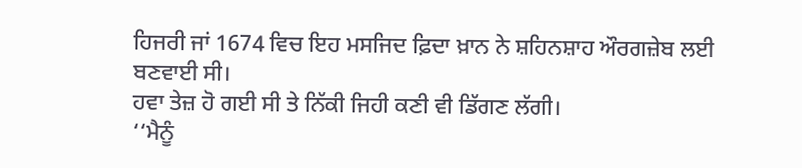ਹਿਜਰੀ ਜਾਂ 1674 ਵਿਚ ਇਹ ਮਸਜਿਦ ਫ਼ਿਦਾ ਖ਼ਾਨ ਨੇ ਸ਼ਹਿਨਸ਼ਾਹ ਔਰਗਜ਼ੇਬ ਲਈ ਬਣਵਾਈ ਸੀ।
ਹਵਾ ਤੇਜ਼ ਹੋ ਗਈ ਸੀ ਤੇ ਨਿੱਕੀ ਜਿਹੀ ਕਣੀ ਵੀ ਡਿੱਗਣ ਲੱਗੀ।
‘‘ਮੈਨੂੰ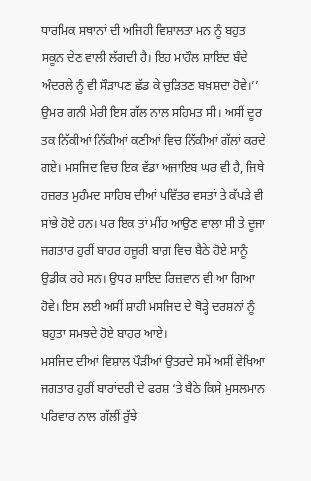ਧਾਰਮਿਕ ਸਥਾਨਾਂ ਦੀ ਅਜਿਹੀ ਵਿਸ਼ਾਲਤਾ ਮਨ ਨੂੰ ਬਹੁਤ ਸਕੂਨ ਦੇਣ ਵਾਲੀ ਲੱਗਦੀ ਹੈ। ਇਹ ਮਾਹੌਲ ਸ਼ਾਇਦ ਬੰਦੇ ਅੰਦਰਲੇ ਨੂੰ ਵੀ ਸੌੜਾਪਣ ਛੱਡ ਕੇ ਚੁੜਿਤਣ ਬਖ਼ਸ਼ਦਾ ਹੋਵੇ।’’
ਉਮਰ ਗਨੀ ਮੇਰੀ ਇਸ ਗੱਲ ਨਾਲ ਸਹਿਮਤ ਸੀ। ਅਸੀਂ ਦੂਰ ਤਕ ਨਿੱਕੀਆਂ ਨਿੱਕੀਆਂ ਕਣੀਆਂ ਵਿਚ ਨਿੱਕੀਆਂ ਗੱਲਾਂ ਕਰਦੇ ਗਏ। ਮਸਜਿਦ ਵਿਚ ਇਕ ਵੱਡਾ ਅਜਾਇਬ ਘਰ ਵੀ ਹੈ, ਜਿਥੇ ਹਜ਼ਰਤ ਮੁਹੰਮਦ ਸਾਹਿਬ ਦੀਆਂ ਪਵਿੱਤਰ ਵਸਤਾਂ ਤੇ ਕੱਪੜੇ ਵੀ ਸਾਂਭੇ ਹੋਏ ਹਨ। ਪਰ ਇਕ ਤਾਂ ਮੀਂਹ ਆਉਣ ਵਾਲਾ ਸੀ ਤੇ ਦੂਜਾ ਜਗਤਾਰ ਹੁਰੀਂ ਬਾਹਰ ਹਜ਼ੂਰੀ ਬਾਗ਼ ਵਿਚ ਬੈਠੇ ਹੋਏ ਸਾਨੂੰ ਉਡੀਕ ਰਹੇ ਸਨ। ਉਧਰ ਸ਼ਾਇਦ ਰਿਜ਼ਵਾਨ ਵੀ ਆ ਗਿਆ ਹੋਵੇ। ਇਸ ਲਈ ਅਸੀਂ ਸ਼ਾਹੀ ਮਸਜਿਦ ਦੇ ਥੋੜ੍ਹੇ ਦਰਸ਼ਨਾਂ ਨੂੰ ਬਹੁਤਾ ਸਮਝਦੇ ਹੋਏ ਬਾਹਰ ਆਏ।
ਮਸਜਿਦ ਦੀਆਂ ਵਿਸ਼ਾਲ ਪੌੜੀਆਂ ਉਤਰਦੇ ਸਮੇਂ ਅਸੀਂ ਵੇਖਿਆ ਜਗਤਾਰ ਹੁਰੀਂ ਬਾਰਾਂਦਰੀ ਦੇ ਫਰਸ਼ ‘ਤੇ ਬੈਠੇ ਕਿਸੇ ਮੁਸਲਮਾਨ ਪਰਿਵਾਰ ਨਾਲ ਗੱਲੀਂ ਰੁੱਝੇ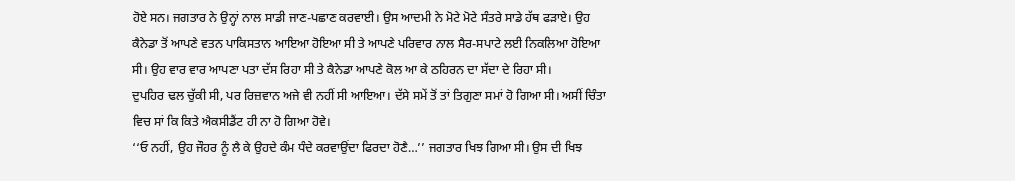ਹੋਏ ਸਨ। ਜਗਤਾਰ ਨੇ ਉਨ੍ਹਾਂ ਨਾਲ ਸਾਡੀ ਜਾਣ-ਪਛਾਣ ਕਰਵਾਈ। ਉਸ ਆਦਮੀ ਨੇ ਮੋਟੇ ਮੋਟੇ ਸੰਤਰੇ ਸਾਡੇ ਹੱਥ ਫੜਾਏ। ਉਹ ਕੈਨੇਡਾ ਤੋਂ ਆਪਣੇ ਵਤਨ ਪਾਕਿਸਤਾਨ ਆਇਆ ਹੋਇਆ ਸੀ ਤੇ ਆਪਣੇ ਪਰਿਵਾਰ ਨਾਲ ਸੈਰ-ਸਪਾਟੇ ਲਈ ਨਿਕਲਿਆ ਹੋਇਆ ਸੀ। ਉਹ ਵਾਰ ਵਾਰ ਆਪਣਾ ਪਤਾ ਦੱਸ ਰਿਹਾ ਸੀ ਤੇ ਕੈਨੇਡਾ ਆਪਣੇ ਕੋਲ ਆ ਕੇ ਠਹਿਰਨ ਦਾ ਸੱਦਾ ਦੇ ਰਿਹਾ ਸੀ।
ਦੁਪਹਿਰ ਢਲ ਚੁੱਕੀ ਸੀ, ਪਰ ਰਿਜ਼ਵਾਨ ਅਜੇ ਵੀ ਨਹੀਂ ਸੀ ਆਇਆ। ਦੱਸੇ ਸਮੇਂ ਤੋਂ ਤਾਂ ਤਿਗੁਣਾ ਸਮਾਂ ਹੋ ਗਿਆ ਸੀ। ਅਸੀਂ ਚਿੰਤਾ ਵਿਚ ਸਾਂ ਕਿ ਕਿਤੇ ਐਕਸੀਡੈਂਟ ਹੀ ਨਾ ਹੋ ਗਿਆ ਹੋਵੇ।
‘‘ਓ ਨਹੀਂ, ਉਹ ਜੌਹਰ ਨੂੰ ਲੈ ਕੇ ਉਹਦੇ ਕੰਮ ਧੰਦੇ ਕਰਵਾਉਂਦਾ ਫਿਰਦਾ ਹੋਣੈ…’’ ਜਗਤਾਰ ਖਿਝ ਗਿਆ ਸੀ। ਉਸ ਦੀ ਖਿਝ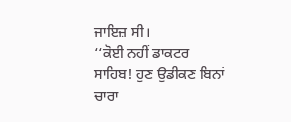ਜਾਇਜ਼ ਸੀ।
‘‘ਕੋਈ ਨਹੀਂ ਡਾਕਟਰ ਸਾਹਿਬ! ਹੁਣ ਉਡੀਕਣ ਬਿਨਾਂ ਚਾਰਾ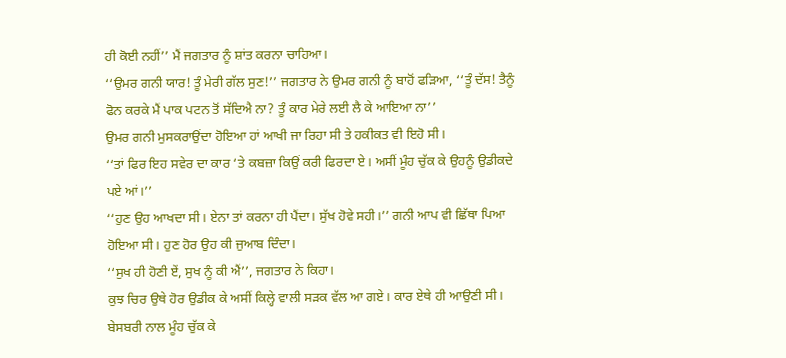ਹੀ ਕੋਈ ਨਹੀਂ’’ ਮੈਂ ਜਗਤਾਰ ਨੂੰ ਸ਼ਾਂਤ ਕਰਨਾ ਚਾਹਿਆ।
‘‘ਉਮਰ ਗਨੀ ਯਾਰ! ਤੂੰ ਮੇਰੀ ਗੱਲ ਸੁਣ!’’ ਜਗਤਾਰ ਨੇ ਉਮਰ ਗਨੀ ਨੂੰ ਬਾਹੋਂ ਫੜਿਆ, ‘‘ਤੂੰ ਦੱਸ! ਤੈਨੂੰ ਫੋਨ ਕਰਕੇ ਮੈਂ ਪਾਕ ਪਟਨ ਤੋਂ ਸੱਦਿਐ ਨਾ? ਤੂੰ ਕਾਰ ਮੇਰੇ ਲਈ ਲੈ ਕੇ ਆਇਆ ਨਾ’’
ਉਮਰ ਗਨੀ ਮੁਸਕਰਾਉਂਦਾ ਹੋਇਆ ਹਾਂ ਆਖੀ ਜਾ ਰਿਹਾ ਸੀ ਤੇ ਹਕੀਕਤ ਵੀ ਇਹੋ ਸੀ।
‘‘ਤਾਂ ਫਿਰ ਇਹ ਸਵੇਰ ਦਾ ਕਾਰ ‘ਤੇ ਕਬਜ਼ਾ ਕਿਉਂ ਕਰੀ ਫਿਰਦਾ ਏ। ਅਸੀਂ ਮੂੰਹ ਚੁੱਕ ਕੇ ਉਹਨੂੰ ਉਡੀਕਦੇ ਪਏ ਆਂ।’’
‘‘ਹੁਣ ਉਹ ਆਖਦਾ ਸੀ। ਏਨਾ ਤਾਂ ਕਰਨਾ ਹੀ ਪੈਂਦਾ। ਸੁੱਖ ਹੋਵੇ ਸਹੀ।’’ ਗਨੀ ਆਪ ਵੀ ਛਿੱਥਾ ਪਿਆ ਹੋਇਆ ਸੀ। ਹੁਣ ਹੋਰ ਉਹ ਕੀ ਜੁਆਬ ਦਿੰਦਾ।
‘‘ਸੁਖ ਹੀ ਹੋਣੀ ਏਂ, ਸੁਖ ਨੂੰ ਕੀ ਐਂ’’, ਜਗਤਾਰ ਨੇ ਕਿਹਾ।
ਕੁਝ ਚਿਰ ਉਥੇ ਹੋਰ ਉਡੀਕ ਕੇ ਅਸੀਂ ਕਿਲ੍ਹੇ ਵਾਲੀ ਸੜਕ ਵੱਲ ਆ ਗਏ। ਕਾਰ ਏਥੇ ਹੀ ਆਉਣੀ ਸੀ। ਬੇਸਬਰੀ ਨਾਲ ਮੂੰਹ ਚੁੱਕ ਕੇ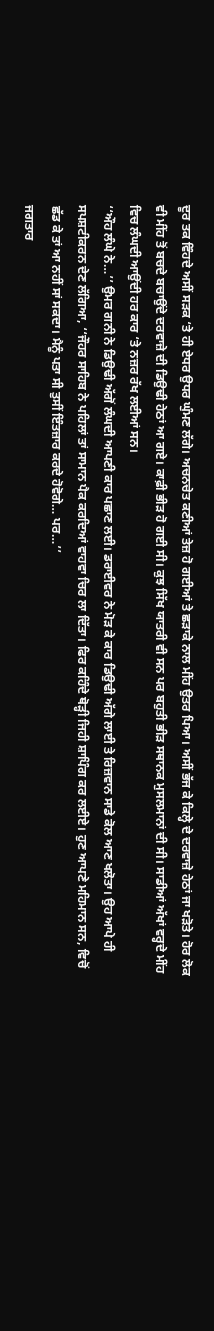ਦੂਰ ਤਕ ਵਿੰਹਦੇ ਅਸੀਂ ਸੜਕ ‘ਤੇ ਹੀ ਏਧਰ ਉਧਰ ਘੁੰਮਣ ਲੱਗੇ। ਅਚਨਚੇਤ ਕਣੀਆਂ ਤੇਜ਼ ਹੋ ਗਈਆਂ ਤੇ ਛੜਾਕੇ ਨਾਲ ਮੀਂਹ ਉਤਰ ਪਿਆ। ਅਸੀਂ ਭੱਜ ਕੇ ਕਿਲ੍ਹੇ ਦੇ ਦਰਵਾਜ਼ੇ ਹੇਠਾਂ ਜਾ ਖੜੋਤੇ। ਹੋਰ ਲੋਕ ਵੀ ਮੀਂਹ ਤੋਂ ਬਚਦੇ ਬਚਾਉਂਦੇ ਦਰਵਾਜ਼ੇ ਦੀ ਡਿਉਢੀ ਹੇਠਾਂ ਆ ਗਏ। ਕਾਫ਼ੀ ਭੀੜ ਹੋ ਗਈ ਸੀ। ਕੁਝ ਸਿੱਖ ਯਾਤਰੀ ਵੀ ਸਨ ਪਰ ਬਹੁਤੀ ਭੀੜ ਸਥਾਨਕ ਮੁਸਲਮਾਨਾਂ ਦੀ ਸੀ। ਸਾਡੀਆਂ ਅੱਖਾਂ ਵਰ੍ਹਦੇ ਮੀਂਹ ਵਿਚ ਲੰਘਦੀ ਆਉਂਦੀ ਹਰ ਕਾਰ ‘ਤੇ ਨਜ਼ਰ ਰੱਖ ਲਈਆਂ ਸਨ।
‘‘ਔਹ ਲੰਘੇ ਨੇ…’’ ਉਮਰ ਗਨੀ ਨੇ ਡਿਉਢੀ ਅੱਗੋਂ ਲੰਘਦੀ ਆਪਣੀ ਕਾਰ ਪਛਾਣ ਲਈ। ਡਰਾਈਵਰ ਨੇ ਮੋੜ ਕੇ ਕਾਰ ਡਿਉਢੀ ਅੱਗੇ ਲਾਈ ਤੇ ਰਿਜ਼ਵਾਨ ਸਾਡੇ ਕੋਲ ਆਣ ਖਲੋਤਾ। ਉਹ ਆਪੇ ਹੀ ਸਪਸ਼ਟੀਕਰਨ ਦੇਣ ਲੱਗਿਆ, ‘‘ਜੌਹਰ ਸਾਹਿਬ ਨੇ ਪਹਿਲਾਂ ਤਾਂ ਸਾਮਾਨ ਪੈਕ ਕਰਦਿਆਂ ਵਾਹਵਾ ਚਿਰ ਲਾ ਦਿੱਤਾ। ਫਿਰ ਕਹਿੰਦੇ ਥੋੜ੍ਹੀ ਜਿਹੀ ਸ਼ਾਪਿੰਗ ਕਰ ਲਈਏ। ਹੁਣ ਆਪਣੇ ਮਹਿਮਾਨ ਸਨ, ਵਿਚੋਂ ਛੱਡ ਕੇ ਤਾਂ ਆ ਨਹੀਂ ਸਾਂ ਸਕਦਾ। ਮੈਨੂੰ ਪਤਾ ਸੀ ਤੁਸੀਂ ਇੰਤਜ਼ਾਰ ਕਰਦੇ ਹੋਵੋਗੇ… ਪਰ…’’
ਜਗਤਾਰ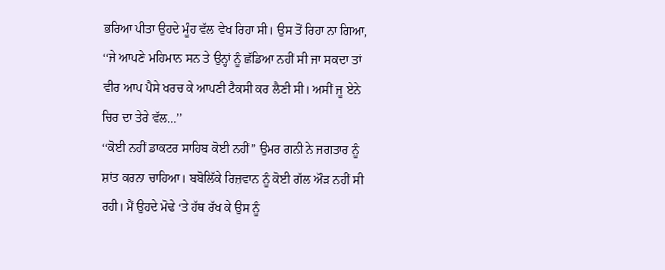ਭਰਿਆ ਪੀਤਾ ਉਹਦੇ ਮੂੰਹ ਵੱਲ ਵੇਖ ਰਿਹਾ ਸੀ। ਉਸ ਤੋਂ ਰਿਹਾ ਨਾ ਗਿਆ, ‘‘ਜੇ ਆਪਣੇ ਮਹਿਮਾਨ ਸਨ ਤੇ ਉਨ੍ਹਾਂ ਨੂੰ ਛੱਡਿਆ ਨਹੀਂ ਸੀ ਜਾ ਸਕਦਾ ਤਾਂ ਵੀਰ ਆਪ ਪੈਸੇ ਖਰਚ ਕੇ ਆਪਣੀ ਟੈਕਸੀ ਕਰ ਲੈਣੀ ਸੀ। ਅਸੀਂ ਜੂ ਏਨੇ ਚਿਰ ਦਾ ਤੇਰੇ ਵੱਲ…’’
‘‘ਕੋਈ ਨਹੀਂ ਡਾਕਟਰ ਸਾਹਿਬ ਕੋਈ ਨਹੀਂ’’ ਉਮਰ ਗਨੀ ਨੇ ਜਗਤਾਰ ਨੂੰ ਸ਼ਾਂਤ ਕਰਨਾ ਚਾਹਿਆ। ਬਬੋਲਿੱਕੇ ਰਿਜ਼ਵਾਨ ਨੂੰ ਕੋਈ ਗੱਲ ਔੜ ਨਹੀਂ ਸੀ ਰਹੀ। ਮੈਂ ਉਹਦੇ ਮੋਢੇ ‘ਤੇ ਹੱਥ ਰੱਖ ਕੇ ਉਸ ਨੂੰ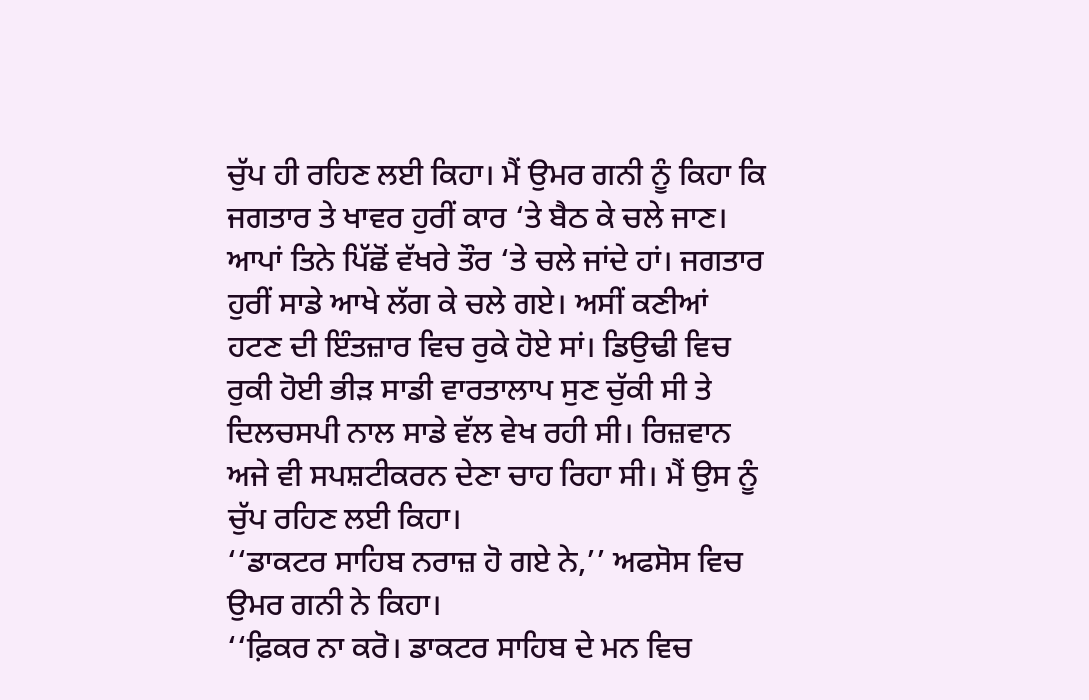ਚੁੱਪ ਹੀ ਰਹਿਣ ਲਈ ਕਿਹਾ। ਮੈਂ ਉਮਰ ਗਨੀ ਨੂੰ ਕਿਹਾ ਕਿ ਜਗਤਾਰ ਤੇ ਖਾਵਰ ਹੁਰੀਂ ਕਾਰ ‘ਤੇ ਬੈਠ ਕੇ ਚਲੇ ਜਾਣ। ਆਪਾਂ ਤਿਨੇ ਪਿੱਛੋਂ ਵੱਖਰੇ ਤੌਰ ‘ਤੇ ਚਲੇ ਜਾਂਦੇ ਹਾਂ। ਜਗਤਾਰ ਹੁਰੀਂ ਸਾਡੇ ਆਖੇ ਲੱਗ ਕੇ ਚਲੇ ਗਏ। ਅਸੀਂ ਕਣੀਆਂ ਹਟਣ ਦੀ ਇੰਤਜ਼ਾਰ ਵਿਚ ਰੁਕੇ ਹੋਏ ਸਾਂ। ਡਿਉਢੀ ਵਿਚ ਰੁਕੀ ਹੋਈ ਭੀੜ ਸਾਡੀ ਵਾਰਤਾਲਾਪ ਸੁਣ ਚੁੱਕੀ ਸੀ ਤੇ ਦਿਲਚਸਪੀ ਨਾਲ ਸਾਡੇ ਵੱਲ ਵੇਖ ਰਹੀ ਸੀ। ਰਿਜ਼ਵਾਨ ਅਜੇ ਵੀ ਸਪਸ਼ਟੀਕਰਨ ਦੇਣਾ ਚਾਹ ਰਿਹਾ ਸੀ। ਮੈਂ ਉਸ ਨੂੰ ਚੁੱਪ ਰਹਿਣ ਲਈ ਕਿਹਾ।
‘‘ਡਾਕਟਰ ਸਾਹਿਬ ਨਰਾਜ਼ ਹੋ ਗਏ ਨੇ,’’ ਅਫਸੋਸ ਵਿਚ ਉਮਰ ਗਨੀ ਨੇ ਕਿਹਾ।
‘‘ਫ਼ਿਕਰ ਨਾ ਕਰੋ। ਡਾਕਟਰ ਸਾਹਿਬ ਦੇ ਮਨ ਵਿਚ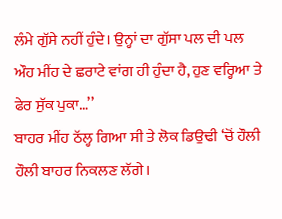ਲੰਮੇ ਗੁੱਸੇ ਨਹੀਂ ਹੁੰਦੇ। ਉਨ੍ਹਾਂ ਦਾ ਗੁੱਸਾ ਪਲ ਦੀ ਪਲ ਔਹ ਮੀਂਹ ਦੇ ਛਰਾਟੇ ਵਾਂਗ ਹੀ ਹੁੰਦਾ ਹੈ, ਹੁਣ ਵਰ੍ਹਿਆ ਤੇ ਫੇਰ ਸੁੱਕ ਪੁਕਾ…’’
ਬਾਹਰ ਮੀਂਹ ਠੱਲ੍ਹ ਗਿਆ ਸੀ ਤੇ ਲੋਕ ਡਿਉਢੀ ‘ਚੋਂ ਹੌਲੀ ਹੌਲੀ ਬਾਹਰ ਨਿਕਲਣ ਲੱਗੇ।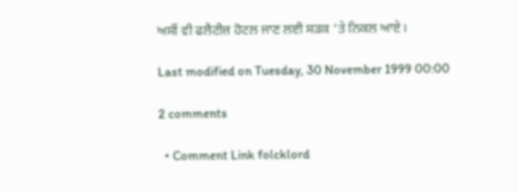ਅਸੀਂ ਵੀ ਫਲੈਟੀਜ਼ ਹੋਟਲ ਜਾਣ ਲਈ ਸੜਕ ‘ਤੇ ਨਿਕਲ ਆਏ।

Last modified on Tuesday, 30 November 1999 00:00

2 comments

  • Comment Link folcklord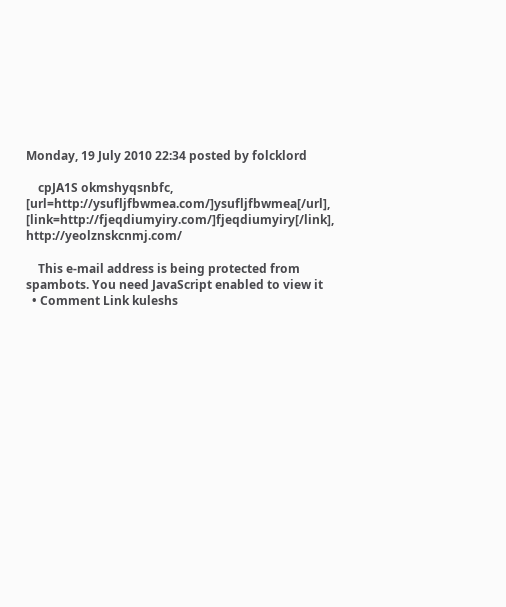Monday, 19 July 2010 22:34 posted by folcklord

    cpJA1S okmshyqsnbfc, [url=http://ysufljfbwmea.com/]ysufljfbwmea[/url], [link=http://fjeqdiumyiry.com/]fjeqdiumyiry[/link], http://yeolznskcnmj.com/

    This e-mail address is being protected from spambots. You need JavaScript enabled to view it
  • Comment Link kuleshs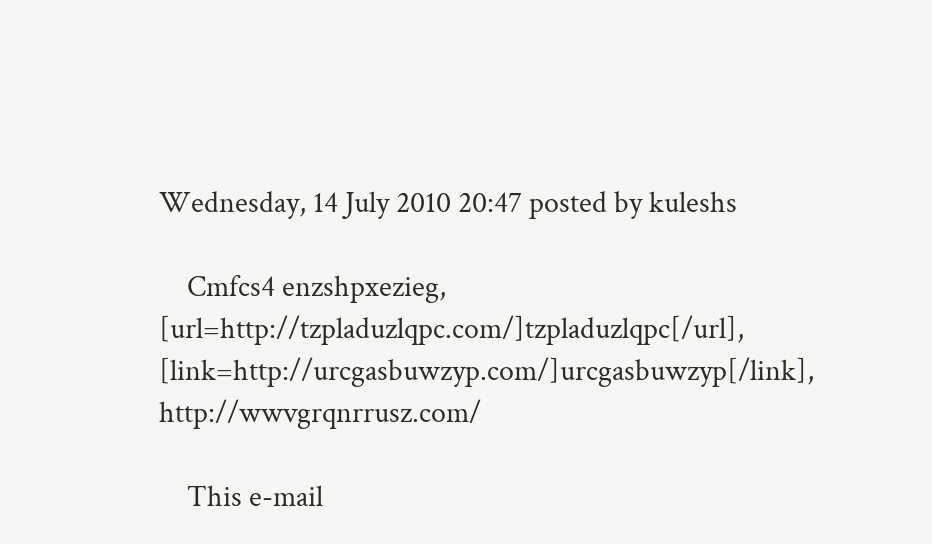Wednesday, 14 July 2010 20:47 posted by kuleshs

    Cmfcs4 enzshpxezieg, [url=http://tzpladuzlqpc.com/]tzpladuzlqpc[/url], [link=http://urcgasbuwzyp.com/]urcgasbuwzyp[/link], http://wwvgrqnrrusz.com/

    This e-mail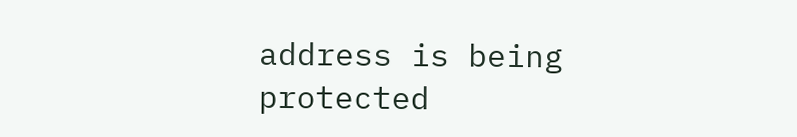address is being protected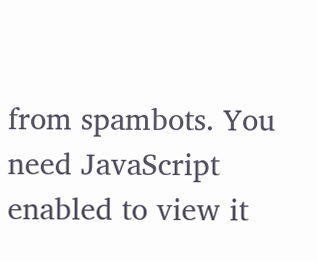from spambots. You need JavaScript enabled to view it